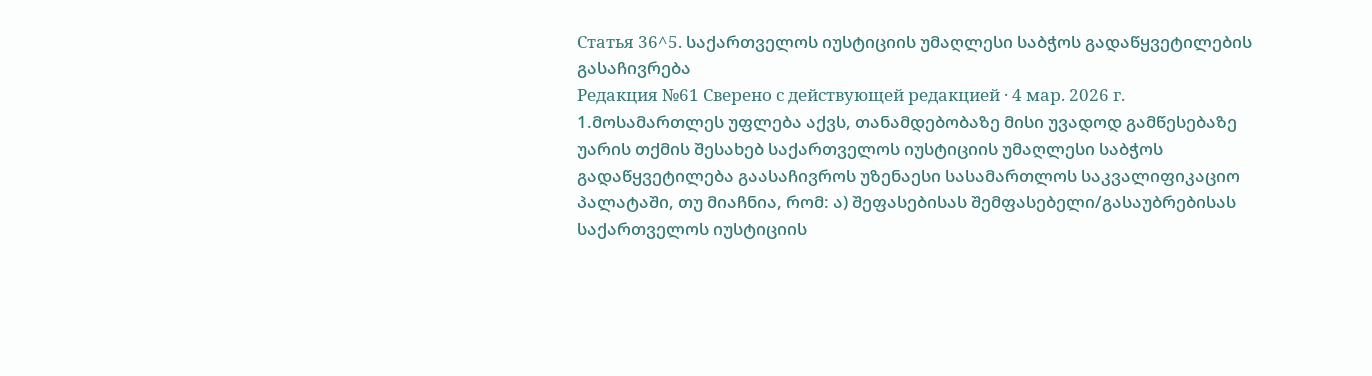Статья 36^5. საქართველოს იუსტიციის უმაღლესი საბჭოს გადაწყვეტილების გასაჩივრება
Редакция №61 Сверено с действующей редакцией · 4 мар. 2026 г.
1.მოსამართლეს უფლება აქვს, თანამდებობაზე მისი უვადოდ გამწესებაზე უარის თქმის შესახებ საქართველოს იუსტიციის უმაღლესი საბჭოს გადაწყვეტილება გაასაჩივროს უზენაესი სასამართლოს საკვალიფიკაციო პალატაში, თუ მიაჩნია, რომ: ა) შეფასებისას შემფასებელი/გასაუბრებისას საქართველოს იუსტიციის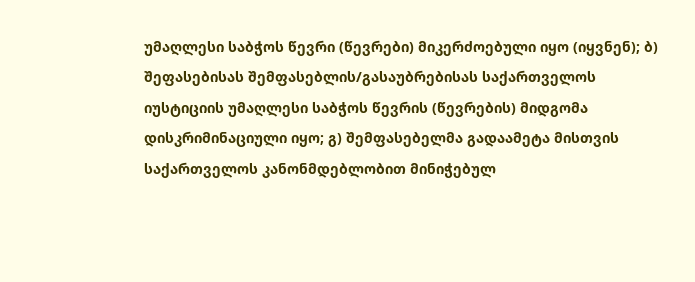უმაღლესი საბჭოს წევრი (წევრები) მიკერძოებული იყო (იყვნენ); ბ) შეფასებისას შემფასებლის/გასაუბრებისას საქართველოს იუსტიციის უმაღლესი საბჭოს წევრის (წევრების) მიდგომა დისკრიმინაციული იყო; გ) შემფასებელმა გადაამეტა მისთვის საქართველოს კანონმდებლობით მინიჭებულ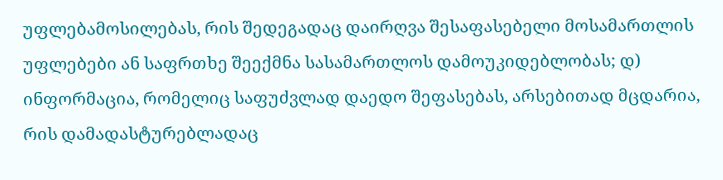უფლებამოსილებას, რის შედეგადაც დაირღვა შესაფასებელი მოსამართლის უფლებები ან საფრთხე შეექმნა სასამართლოს დამოუკიდებლობას; დ) ინფორმაცია, რომელიც საფუძვლად დაედო შეფასებას, არსებითად მცდარია, რის დამადასტურებლადაც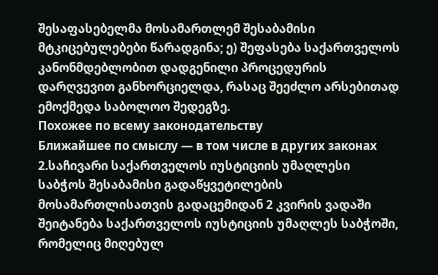შესაფასებელმა მოსამართლემ შესაბამისი მტკიცებულებები წარადგინა; ე) შეფასება საქართველოს კანონმდებლობით დადგენილი პროცედურის დარღვევით განხორციელდა, რასაც შეეძლო არსებითად ემოქმედა საბოლოო შედეგზე.
Похожее по всему законодательству
Ближайшее по смыслу — в том числе в других законах
2.საჩივარი საქართველოს იუსტიციის უმაღლესი საბჭოს შესაბამისი გადაწყვეტილების მოსამართლისათვის გადაცემიდან 2 კვირის ვადაში შეიტანება საქართველოს იუსტიციის უმაღლეს საბჭოში, რომელიც მიღებულ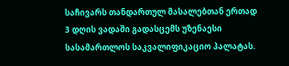საჩივარს თანდართულ მასალებთან ერთად 3 დღის ვადაში გადასცემს უზენაესი სასამართლოს საკვალიფიკაციო პალატას.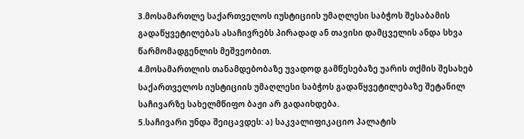3.მოსამართლე საქართველოს იუსტიციის უმაღლესი საბჭოს შესაბამის გადაწყვეტილებას ასაჩივრებს პირადად ან თავისი დამცველის ანდა სხვა წარმომადგენლის მეშვეობით.
4.მოსამართლის თანამდებობაზე უვადოდ გამწესებაზე უარის თქმის შესახებ საქართველოს იუსტიციის უმაღლესი საბჭოს გადაწყვეტილებაზე შეტანილ საჩივარზე სახელმწიფო ბაჟი არ გადაიხდება.
5.საჩივარი უნდა შეიცავდეს: ა) საკვალიფიკაციო პალატის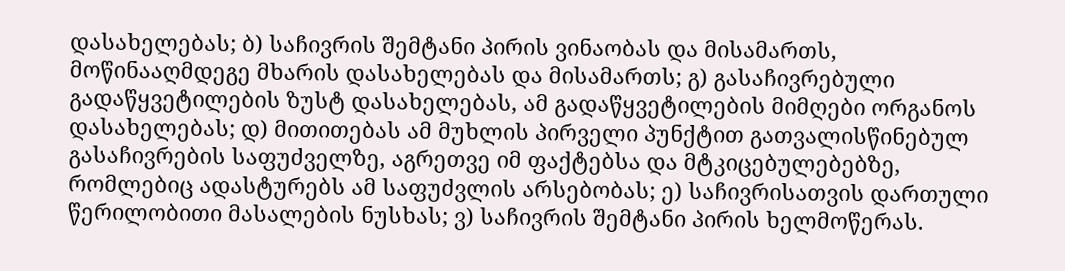დასახელებას; ბ) საჩივრის შემტანი პირის ვინაობას და მისამართს, მოწინააღმდეგე მხარის დასახელებას და მისამართს; გ) გასაჩივრებული გადაწყვეტილების ზუსტ დასახელებას, ამ გადაწყვეტილების მიმღები ორგანოს დასახელებას; დ) მითითებას ამ მუხლის პირველი პუნქტით გათვალისწინებულ გასაჩივრების საფუძველზე, აგრეთვე იმ ფაქტებსა და მტკიცებულებებზე, რომლებიც ადასტურებს ამ საფუძვლის არსებობას; ე) საჩივრისათვის დართული წერილობითი მასალების ნუსხას; ვ) საჩივრის შემტანი პირის ხელმოწერას.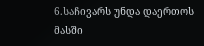6.საჩივარს უნდა დაერთოს მასში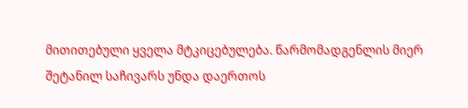მითითებული ყველა მტკიცებულება. წარმომადგენლის მიერ შეტანილ საჩივარს უნდა დაერთოს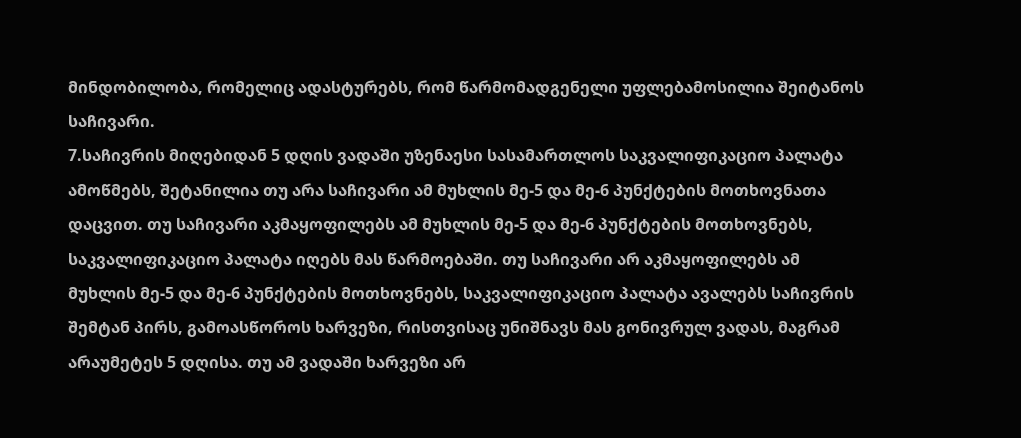მინდობილობა, რომელიც ადასტურებს, რომ წარმომადგენელი უფლებამოსილია შეიტანოს საჩივარი.
7.საჩივრის მიღებიდან 5 დღის ვადაში უზენაესი სასამართლოს საკვალიფიკაციო პალატა ამოწმებს, შეტანილია თუ არა საჩივარი ამ მუხლის მე-5 და მე-6 პუნქტების მოთხოვნათა დაცვით. თუ საჩივარი აკმაყოფილებს ამ მუხლის მე-5 და მე-6 პუნქტების მოთხოვნებს, საკვალიფიკაციო პალატა იღებს მას წარმოებაში. თუ საჩივარი არ აკმაყოფილებს ამ მუხლის მე-5 და მე-6 პუნქტების მოთხოვნებს, საკვალიფიკაციო პალატა ავალებს საჩივრის შემტან პირს, გამოასწოროს ხარვეზი, რისთვისაც უნიშნავს მას გონივრულ ვადას, მაგრამ არაუმეტეს 5 დღისა. თუ ამ ვადაში ხარვეზი არ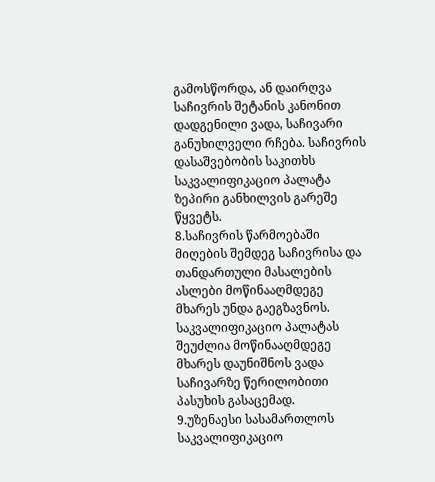გამოსწორდა, ან დაირღვა საჩივრის შეტანის კანონით დადგენილი ვადა, საჩივარი განუხილველი რჩება. საჩივრის დასაშვებობის საკითხს საკვალიფიკაციო პალატა ზეპირი განხილვის გარეშე წყვეტს.
8.საჩივრის წარმოებაში მიღების შემდეგ საჩივრისა და თანდართული მასალების ასლები მოწინააღმდეგე მხარეს უნდა გაეგზავნოს. საკვალიფიკაციო პალატას შეუძლია მოწინააღმდეგე მხარეს დაუნიშნოს ვადა საჩივარზე წერილობითი პასუხის გასაცემად.
9.უზენაესი სასამართლოს საკვალიფიკაციო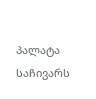პალატა საჩივარს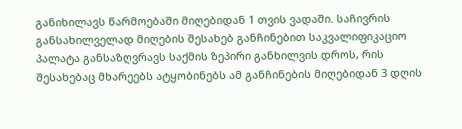განიხილავს წარმოებაში მიღებიდან 1 თვის ვადაში. საჩივრის განსახილველად მიღების შესახებ განჩინებით საკვალიფიკაციო პალატა განსაზღვრავს საქმის ზეპირი განხილვის დროს, რის შესახებაც მხარეებს ატყობინებს ამ განჩინების მიღებიდან 3 დღის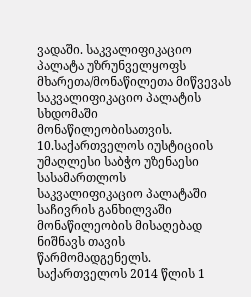ვადაში. საკვალიფიკაციო პალატა უზრუნველყოფს მხარეთა/მონაწილეთა მიწვევას საკვალიფიკაციო პალატის სხდომაში მონაწილეობისათვის.
10.საქართველოს იუსტიციის უმაღლესი საბჭო უზენაესი სასამართლოს საკვალიფიკაციო პალატაში საჩივრის განხილვაში მონაწილეობის მისაღებად ნიშნავს თავის წარმომადგენელს. საქართველოს 2014 წლის 1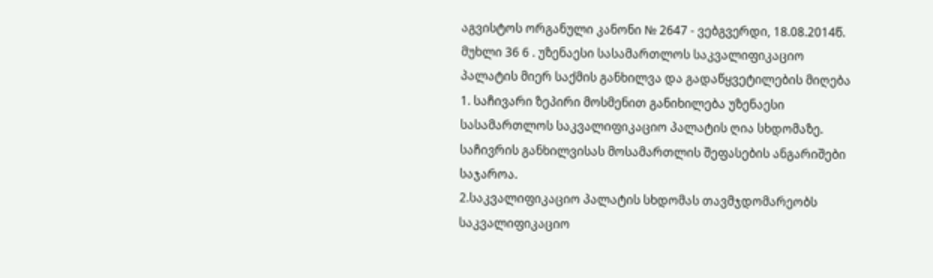აგვისტოს ორგანული კანონი № 2647 - ვებგვერდი, 18.08.2014წ. მუხლი 36 6 . უზენაესი სასამართლოს საკვალიფიკაციო პალატის მიერ საქმის განხილვა და გადაწყვეტილების მიღება 1. საჩივარი ზეპირი მოსმენით განიხილება უზენაესი სასამართლოს საკვალიფიკაციო პალატის ღია სხდომაზე. საჩივრის განხილვისას მოსამართლის შეფასების ანგარიშები საჯაროა.
2.საკვალიფიკაციო პალატის სხდომას თავმჯდომარეობს საკვალიფიკაციო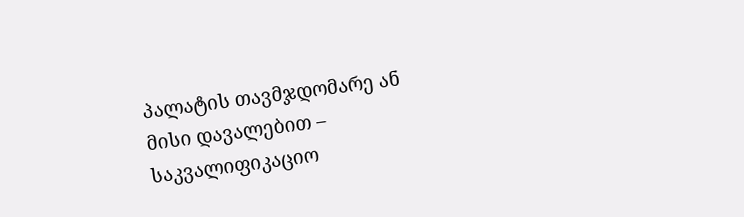პალატის თავმჯდომარე ან მისი დავალებით – საკვალიფიკაციო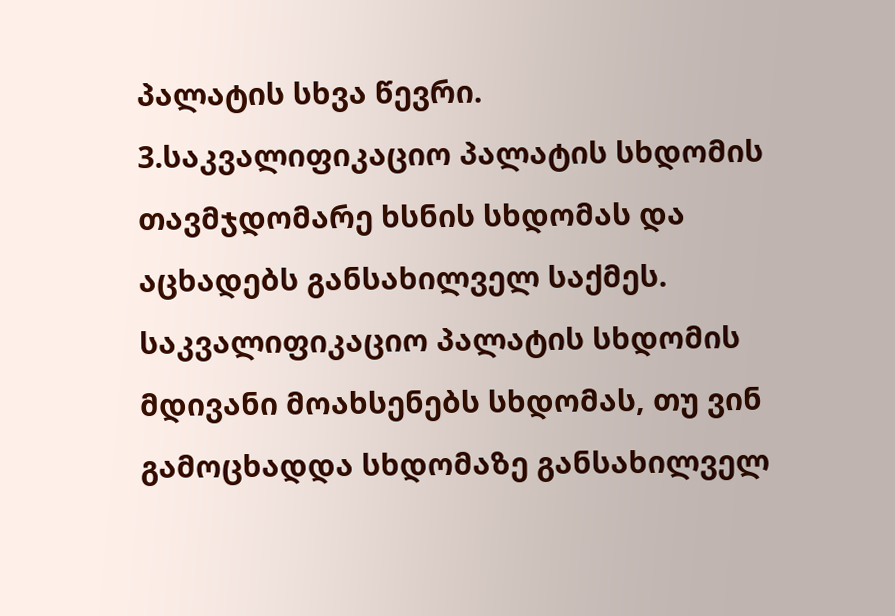პალატის სხვა წევრი.
3.საკვალიფიკაციო პალატის სხდომის თავმჯდომარე ხსნის სხდომას და აცხადებს განსახილველ საქმეს. საკვალიფიკაციო პალატის სხდომის მდივანი მოახსენებს სხდომას, თუ ვინ გამოცხადდა სხდომაზე განსახილველ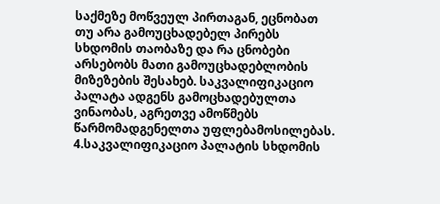საქმეზე მოწვეულ პირთაგან, ეცნობათ თუ არა გამოუცხადებელ პირებს სხდომის თაობაზე და რა ცნობები არსებობს მათი გამოუცხადებლობის მიზეზების შესახებ. საკვალიფიკაციო პალატა ადგენს გამოცხადებულთა ვინაობას, აგრეთვე ამოწმებს წარმომადგენელთა უფლებამოსილებას.
4.საკვალიფიკაციო პალატის სხდომის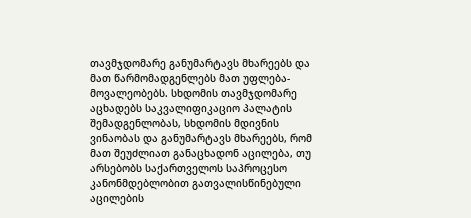თავმჯდომარე განუმარტავს მხარეებს და მათ წარმომადგენლებს მათ უფლება-მოვალეობებს. სხდომის თავმჯდომარე აცხადებს საკვალიფიკაციო პალატის შემადგენლობას, სხდომის მდივნის ვინაობას და განუმარტავს მხარეებს, რომ მათ შეუძლიათ განაცხადონ აცილება, თუ არსებობს საქართველოს საპროცესო კანონმდებლობით გათვალისწინებული აცილების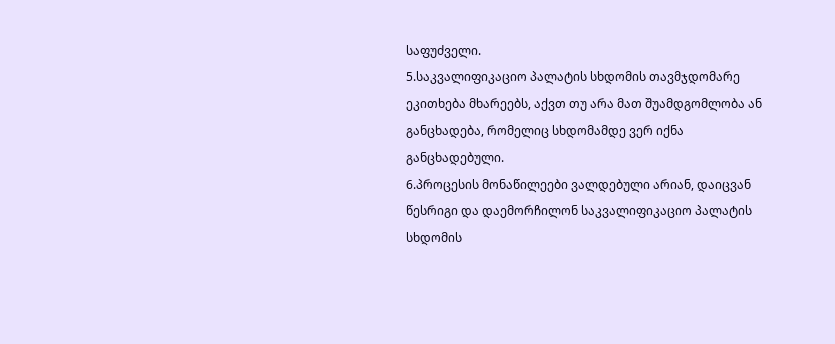საფუძველი.
5.საკვალიფიკაციო პალატის სხდომის თავმჯდომარე ეკითხება მხარეებს, აქვთ თუ არა მათ შუამდგომლობა ან განცხადება, რომელიც სხდომამდე ვერ იქნა განცხადებული.
6.პროცესის მონაწილეები ვალდებული არიან, დაიცვან წესრიგი და დაემორჩილონ საკვალიფიკაციო პალატის სხდომის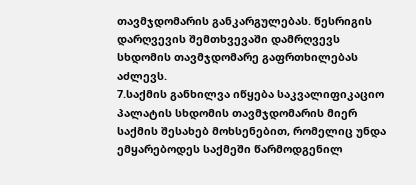თავმჯდომარის განკარგულებას. წესრიგის დარღვევის შემთხვევაში დამრღვევს სხდომის თავმჯდომარე გაფრთხილებას აძლევს.
7.საქმის განხილვა იწყება საკვალიფიკაციო პალატის სხდომის თავმჯდომარის მიერ საქმის შესახებ მოხსენებით, რომელიც უნდა ემყარებოდეს საქმეში წარმოდგენილ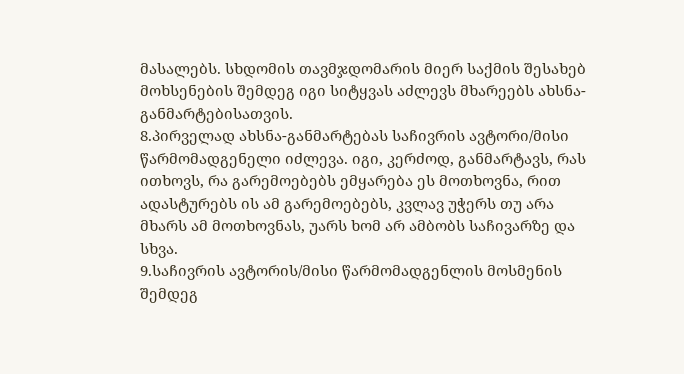მასალებს. სხდომის თავმჯდომარის მიერ საქმის შესახებ მოხსენების შემდეგ იგი სიტყვას აძლევს მხარეებს ახსნა-განმარტებისათვის.
8.პირველად ახსნა-განმარტებას საჩივრის ავტორი/მისი წარმომადგენელი იძლევა. იგი, კერძოდ, განმარტავს, რას ითხოვს, რა გარემოებებს ემყარება ეს მოთხოვნა, რით ადასტურებს ის ამ გარემოებებს, კვლავ უჭერს თუ არა მხარს ამ მოთხოვნას, უარს ხომ არ ამბობს საჩივარზე და სხვა.
9.საჩივრის ავტორის/მისი წარმომადგენლის მოსმენის შემდეგ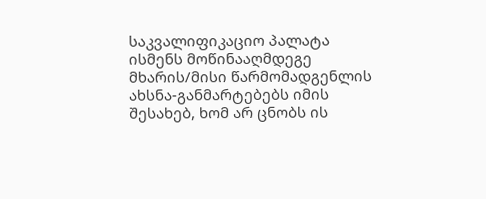საკვალიფიკაციო პალატა ისმენს მოწინააღმდეგე მხარის/მისი წარმომადგენლის ახსნა-განმარტებებს იმის შესახებ, ხომ არ ცნობს ის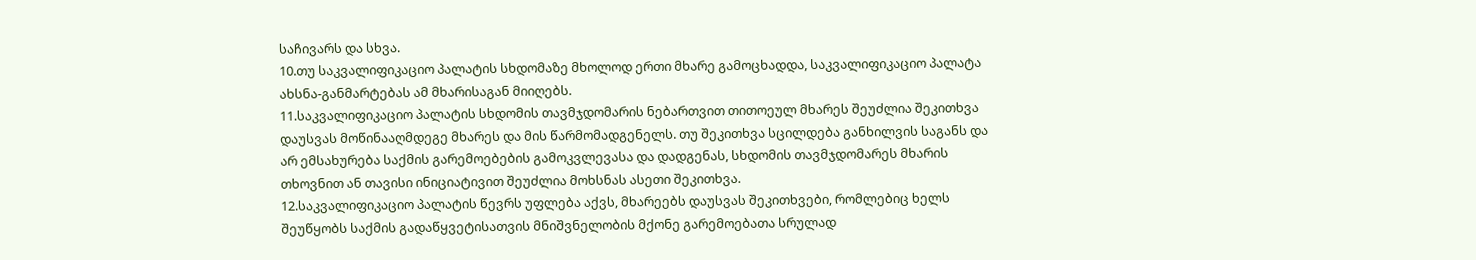საჩივარს და სხვა.
10.თუ საკვალიფიკაციო პალატის სხდომაზე მხოლოდ ერთი მხარე გამოცხადდა, საკვალიფიკაციო პალატა ახსნა-განმარტებას ამ მხარისაგან მიიღებს.
11.საკვალიფიკაციო პალატის სხდომის თავმჯდომარის ნებართვით თითოეულ მხარეს შეუძლია შეკითხვა დაუსვას მოწინააღმდეგე მხარეს და მის წარმომადგენელს. თუ შეკითხვა სცილდება განხილვის საგანს და არ ემსახურება საქმის გარემოებების გამოკვლევასა და დადგენას, სხდომის თავმჯდომარეს მხარის თხოვნით ან თავისი ინიციატივით შეუძლია მოხსნას ასეთი შეკითხვა.
12.საკვალიფიკაციო პალატის წევრს უფლება აქვს, მხარეებს დაუსვას შეკითხვები, რომლებიც ხელს შეუწყობს საქმის გადაწყვეტისათვის მნიშვნელობის მქონე გარემოებათა სრულად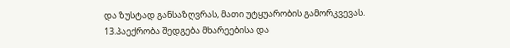და ზუსტად განსაზღვრას, მათი უტყუარობის გამორკვევას.
13.პაექრობა შედგება მხარეებისა და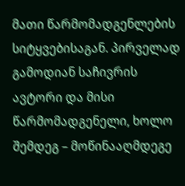მათი წარმომადგენლების სიტყვებისაგან. პირველად გამოდიან საჩივრის ავტორი და მისი წარმომადგენელი, ხოლო შემდეგ – მოწინააღმდეგე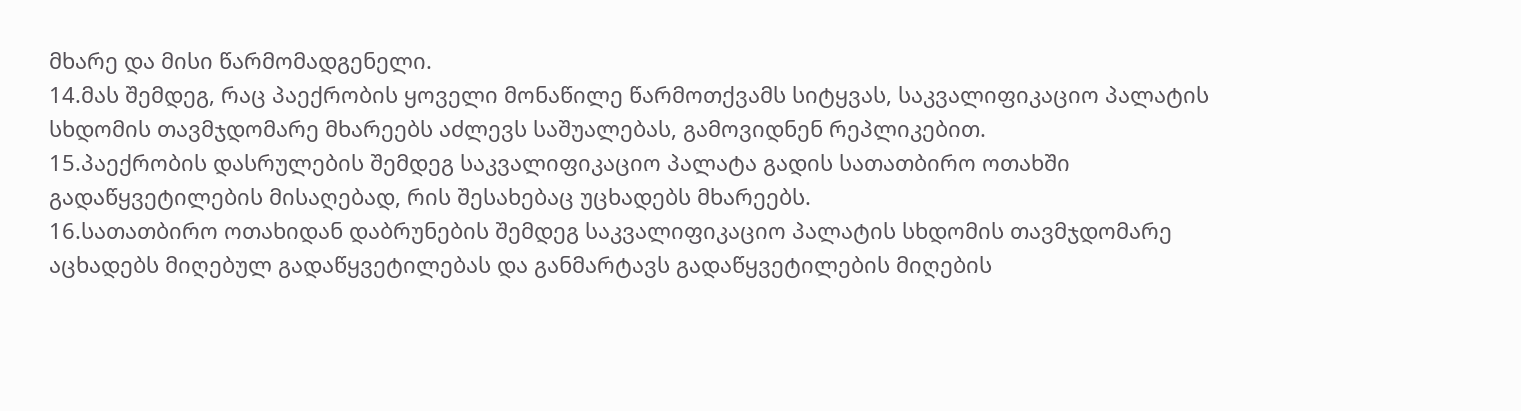მხარე და მისი წარმომადგენელი.
14.მას შემდეგ, რაც პაექრობის ყოველი მონაწილე წარმოთქვამს სიტყვას, საკვალიფიკაციო პალატის სხდომის თავმჯდომარე მხარეებს აძლევს საშუალებას, გამოვიდნენ რეპლიკებით.
15.პაექრობის დასრულების შემდეგ საკვალიფიკაციო პალატა გადის სათათბირო ოთახში გადაწყვეტილების მისაღებად, რის შესახებაც უცხადებს მხარეებს.
16.სათათბირო ოთახიდან დაბრუნების შემდეგ საკვალიფიკაციო პალატის სხდომის თავმჯდომარე აცხადებს მიღებულ გადაწყვეტილებას და განმარტავს გადაწყვეტილების მიღების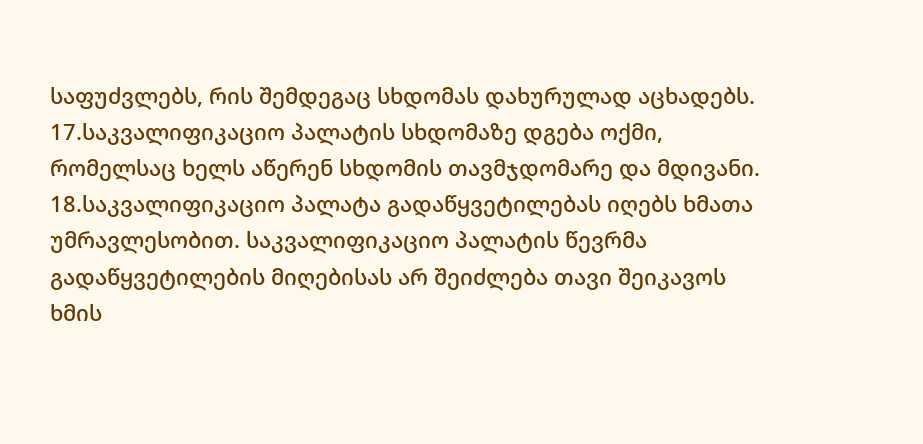საფუძვლებს, რის შემდეგაც სხდომას დახურულად აცხადებს.
17.საკვალიფიკაციო პალატის სხდომაზე დგება ოქმი, რომელსაც ხელს აწერენ სხდომის თავმჯდომარე და მდივანი.
18.საკვალიფიკაციო პალატა გადაწყვეტილებას იღებს ხმათა უმრავლესობით. საკვალიფიკაციო პალატის წევრმა გადაწყვეტილების მიღებისას არ შეიძლება თავი შეიკავოს ხმის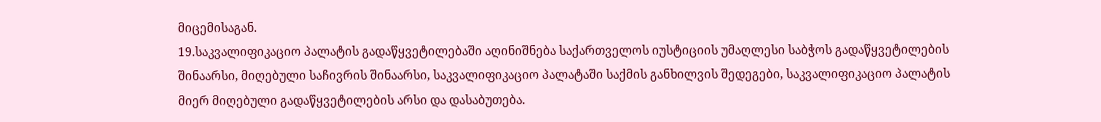მიცემისაგან.
19.საკვალიფიკაციო პალატის გადაწყვეტილებაში აღინიშნება საქართველოს იუსტიციის უმაღლესი საბჭოს გადაწყვეტილების შინაარსი, მიღებული საჩივრის შინაარსი, საკვალიფიკაციო პალატაში საქმის განხილვის შედეგები, საკვალიფიკაციო პალატის მიერ მიღებული გადაწყვეტილების არსი და დასაბუთება.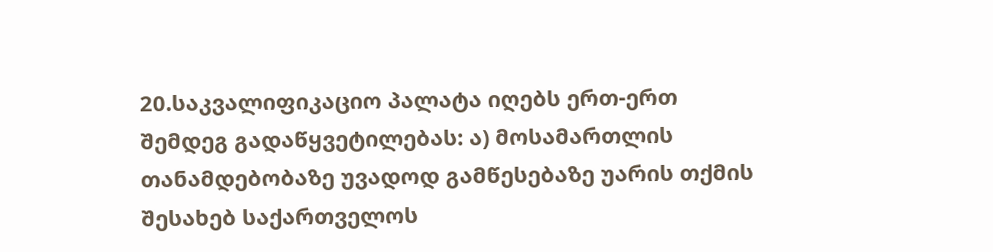20.საკვალიფიკაციო პალატა იღებს ერთ-ერთ შემდეგ გადაწყვეტილებას: ა) მოსამართლის თანამდებობაზე უვადოდ გამწესებაზე უარის თქმის შესახებ საქართველოს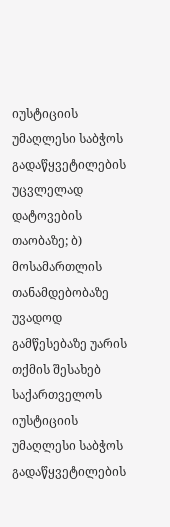იუსტიციის უმაღლესი საბჭოს გადაწყვეტილების უცვლელად დატოვების თაობაზე; ბ) მოსამართლის თანამდებობაზე უვადოდ გამწესებაზე უარის თქმის შესახებ საქართველოს იუსტიციის უმაღლესი საბჭოს გადაწყვეტილების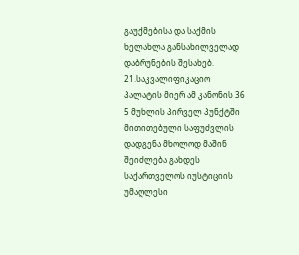გაუქმებისა და საქმის ხელახლა განსახილველად დაბრუნების შესახებ.
21.საკვალიფიკაციო პალატის მიერ ამ კანონის 36 5 მუხლის პირველ პუნქტში მითითებული საფუძვლის დადგენა მხოლოდ მაშინ შეიძლება გახდეს საქართველოს იუსტიციის უმაღლესი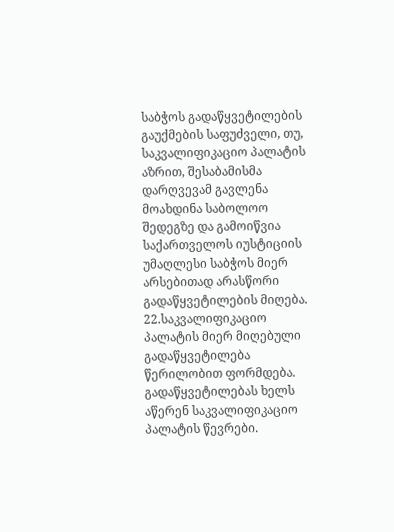საბჭოს გადაწყვეტილების გაუქმების საფუძველი, თუ, საკვალიფიკაციო პალატის აზრით, შესაბამისმა დარღვევამ გავლენა მოახდინა საბოლოო შედეგზე და გამოიწვია საქართველოს იუსტიციის უმაღლესი საბჭოს მიერ არსებითად არასწორი გადაწყვეტილების მიღება.
22.საკვალიფიკაციო პალატის მიერ მიღებული გადაწყვეტილება წერილობით ფორმდება. გადაწყვეტილებას ხელს აწერენ საკვალიფიკაციო პალატის წევრები.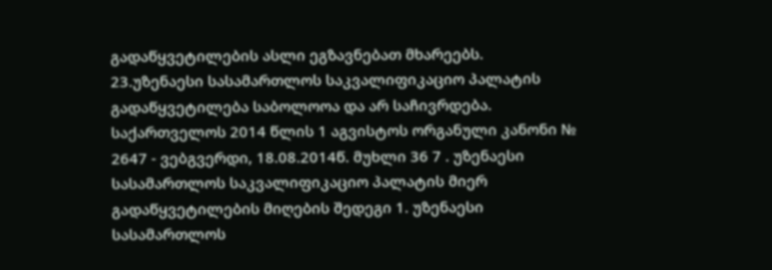გადაწყვეტილების ასლი ეგზავნებათ მხარეებს.
23.უზენაესი სასამართლოს საკვალიფიკაციო პალატის გადაწყვეტილება საბოლოოა და არ საჩივრდება. საქართველოს 2014 წლის 1 აგვისტოს ორგანული კანონი № 2647 - ვებგვერდი, 18.08.2014წ. მუხლი 36 7 . უზენაესი სასამართლოს საკვალიფიკაციო პალატის მიერ გადაწყვეტილების მიღების შედეგი 1. უზენაესი სასამართლოს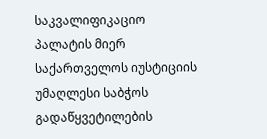საკვალიფიკაციო პალატის მიერ საქართველოს იუსტიციის უმაღლესი საბჭოს გადაწყვეტილების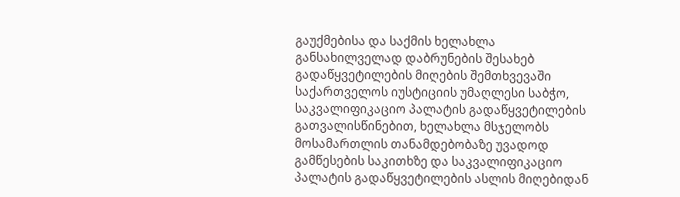გაუქმებისა და საქმის ხელახლა განსახილველად დაბრუნების შესახებ გადაწყვეტილების მიღების შემთხვევაში საქართველოს იუსტიციის უმაღლესი საბჭო, საკვალიფიკაციო პალატის გადაწყვეტილების გათვალისწინებით, ხელახლა მსჯელობს მოსამართლის თანამდებობაზე უვადოდ გამწესების საკითხზე და საკვალიფიკაციო პალატის გადაწყვეტილების ასლის მიღებიდან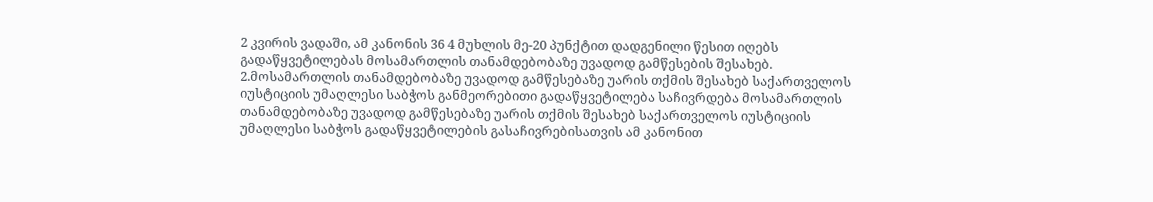2 კვირის ვადაში, ამ კანონის 36 4 მუხლის მე-20 პუნქტით დადგენილი წესით იღებს გადაწყვეტილებას მოსამართლის თანამდებობაზე უვადოდ გამწესების შესახებ.
2.მოსამართლის თანამდებობაზე უვადოდ გამწესებაზე უარის თქმის შესახებ საქართველოს იუსტიციის უმაღლესი საბჭოს განმეორებითი გადაწყვეტილება საჩივრდება მოსამართლის თანამდებობაზე უვადოდ გამწესებაზე უარის თქმის შესახებ საქართველოს იუსტიციის უმაღლესი საბჭოს გადაწყვეტილების გასაჩივრებისათვის ამ კანონით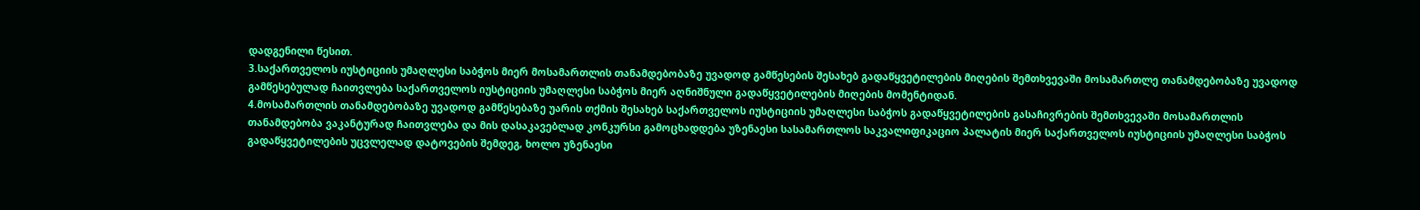დადგენილი წესით.
3.საქართველოს იუსტიციის უმაღლესი საბჭოს მიერ მოსამართლის თანამდებობაზე უვადოდ გამწესების შესახებ გადაწყვეტილების მიღების შემთხვევაში მოსამართლე თანამდებობაზე უვადოდ გამწესებულად ჩაითვლება საქართველოს იუსტიციის უმაღლესი საბჭოს მიერ აღნიშნული გადაწყვეტილების მიღების მომენტიდან.
4.მოსამართლის თანამდებობაზე უვადოდ გამწესებაზე უარის თქმის შესახებ საქართველოს იუსტიციის უმაღლესი საბჭოს გადაწყვეტილების გასაჩივრების შემთხვევაში მოსამართლის თანამდებობა ვაკანტურად ჩაითვლება და მის დასაკავებლად კონკურსი გამოცხადდება უზენაესი სასამართლოს საკვალიფიკაციო პალატის მიერ საქართველოს იუსტიციის უმაღლესი საბჭოს გადაწყვეტილების უცვლელად დატოვების შემდეგ, ხოლო უზენაესი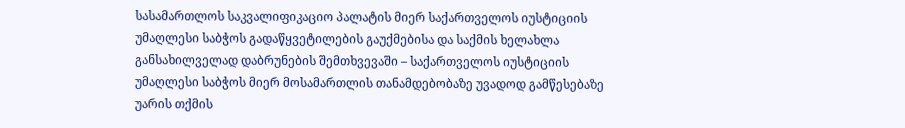სასამართლოს საკვალიფიკაციო პალატის მიერ საქართველოს იუსტიციის უმაღლესი საბჭოს გადაწყვეტილების გაუქმებისა და საქმის ხელახლა განსახილველად დაბრუნების შემთხვევაში – საქართველოს იუსტიციის უმაღლესი საბჭოს მიერ მოსამართლის თანამდებობაზე უვადოდ გამწესებაზე უარის თქმის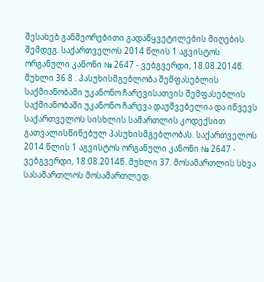შესახებ განმეორებითი გადაწყვეტილების მიღების შემდეგ. საქართველოს 2014 წლის 1 აგვისტოს ორგანული კანონი № 2647 - ვებგვერდი, 18.08.2014წ. მუხლი 36 8 . პასუხისმგებლობა შემფასებლის საქმიანობაში უკანონო ჩარევისათვის შემფასებლის საქმიანობაში უკანონო ჩარევა დაუშვებელია და იწვევს საქართველოს სისხლის სამართლის კოდექსით გათვალისწინებულ პასუხისმგებლობას. საქართველოს 2014 წლის 1 აგვისტოს ორგანული კანონი № 2647 - ვებგვერდი, 18.08.2014წ. მუხლი 37. მოსამართლის სხვა სასამართლოს მოსამართლედ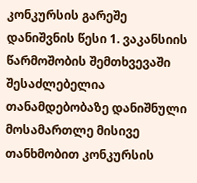კონკურსის გარეშე დანიშვნის წესი 1. ვაკანსიის წარმოშობის შემთხვევაში შესაძლებელია თანამდებობაზე დანიშნული მოსამართლე მისივე თანხმობით კონკურსის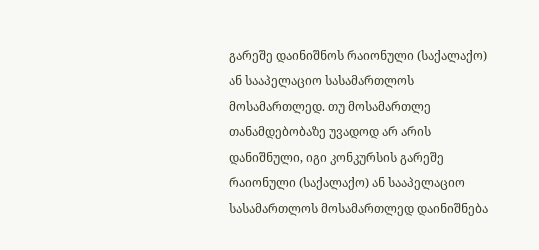გარეშე დაინიშნოს რაიონული (საქალაქო) ან სააპელაციო სასამართლოს მოსამართლედ. თუ მოსამართლე თანამდებობაზე უვადოდ არ არის დანიშნული, იგი კონკურსის გარეშე რაიონული (საქალაქო) ან სააპელაციო სასამართლოს მოსამართლედ დაინიშნება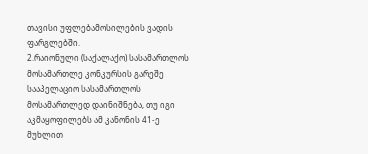თავისი უფლებამოსილების ვადის ფარგლებში.
2.რაიონული (საქალაქო) სასამართლოს მოსამართლე კონკურსის გარეშე სააპელაციო სასამართლოს მოსამართლედ დაინიშნება, თუ იგი აკმაყოფილებს ამ კანონის 41-ე მუხლით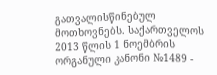გათვალისწინებულ მოთხოვნებს. საქართველოს 2013 წლის 1 ნოემბრის ორგანული კანონი №1489 -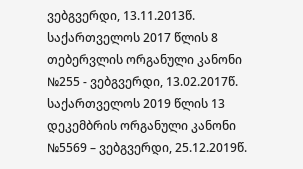ვებგვერდი, 13.11.2013წ. საქართველოს 2017 წლის 8 თებერვლის ორგანული კანონი №255 - ვებგვერდი, 13.02.2017წ. საქართველოს 2019 წლის 13 დეკემბრის ორგანული კანონი №5569 – ვებგვერდი, 25.12.2019წ.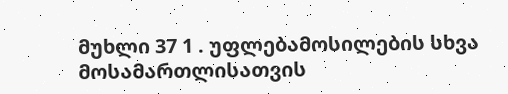მუხლი 37 1 . უფლებამოსილების სხვა მოსამართლისათვის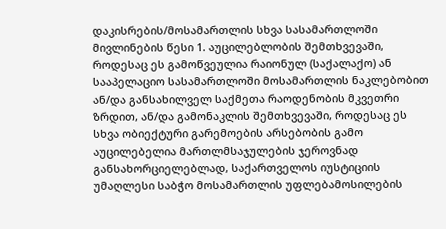დაკისრების/მოსამართლის სხვა სასამართლოში მივლინების წესი 1. აუცილებლობის შემთხვევაში, როდესაც ეს გამოწვეულია რაიონულ (საქალაქო) ან სააპელაციო სასამართლოში მოსამართლის ნაკლებობით ან/და განსახილველ საქმეთა რაოდენობის მკვეთრი ზრდით, ან/და გამონაკლის შემთხვევაში, როდესაც ეს სხვა ობიექტური გარემოების არსებობის გამო აუცილებელია მართლმსაჯულების ჯეროვნად განსახორციელებლად, საქართველოს იუსტიციის უმაღლესი საბჭო მოსამართლის უფლებამოსილების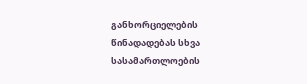განხორციელების წინადადებას სხვა სასამართლოების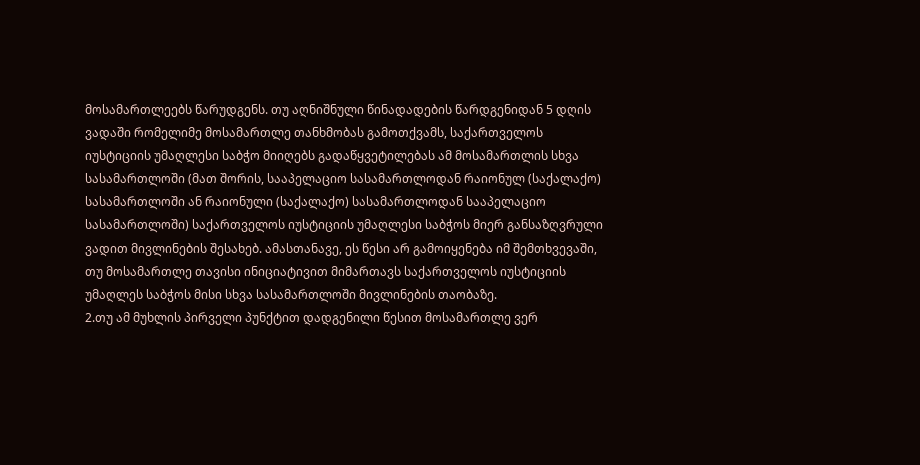მოსამართლეებს წარუდგენს. თუ აღნიშნული წინადადების წარდგენიდან 5 დღის ვადაში რომელიმე მოსამართლე თანხმობას გამოთქვამს, საქართველოს იუსტიციის უმაღლესი საბჭო მიიღებს გადაწყვეტილებას ამ მოსამართლის სხვა სასამართლოში (მათ შორის, სააპელაციო სასამართლოდან რაიონულ (საქალაქო) სასამართლოში ან რაიონული (საქალაქო) სასამართლოდან სააპელაციო სასამართლოში) საქართველოს იუსტიციის უმაღლესი საბჭოს მიერ განსაზღვრული ვადით მივლინების შესახებ. ამასთანავე, ეს წესი არ გამოიყენება იმ შემთხვევაში, თუ მოსამართლე თავისი ინიციატივით მიმართავს საქართველოს იუსტიციის უმაღლეს საბჭოს მისი სხვა სასამართლოში მივლინების თაობაზე.
2.თუ ამ მუხლის პირველი პუნქტით დადგენილი წესით მოსამართლე ვერ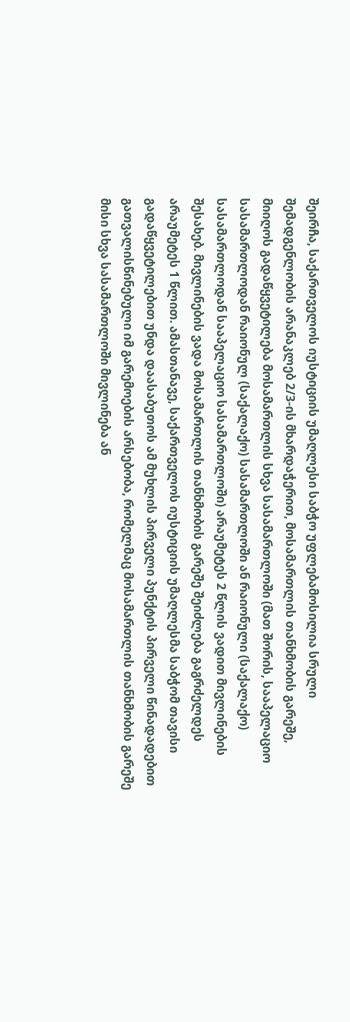შეირჩა, საქართველოს იუსტიციის უმაღლესი საბჭო უფლებამოსილია სრული შემადგენლობის არანაკლებ 2/3-ის მხარდაჭერით, მოსამართლის თანხმობის გარეშე, მიიღოს გადაწყვეტილება მოსამართლის სხვა სასამართლოში (მათ შორის, სააპელაციო სასამართლოდან რაიონულ (საქალაქო) სასამართლოში ან რაიონული (საქალაქო) სასამართლოდან სააპელაციო სასამართლოში) არაუმეტეს 2 წლის ვადით მივლინების შესახებ. მივლინების ვადა მოსამართლის თანხმობის გარეშე შეიძლება გაგრძელდეს არაუმეტეს 1 წლით. ამასთანავე, საქართველოს იუსტიციის უმაღლესმა საბჭომ თავისი გადაწყვეტილებით უნდა დაასაბუთოს ამ მუხლის პირველი პუნქტის პირველი წინადადებით გათვალისწინებული იმ გარემოების არსებობა, რომელმაც მოსამართლის თანხმობის გარეშე მისი სხვა სასამართლოში მივლინება ან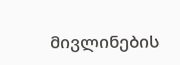მივლინების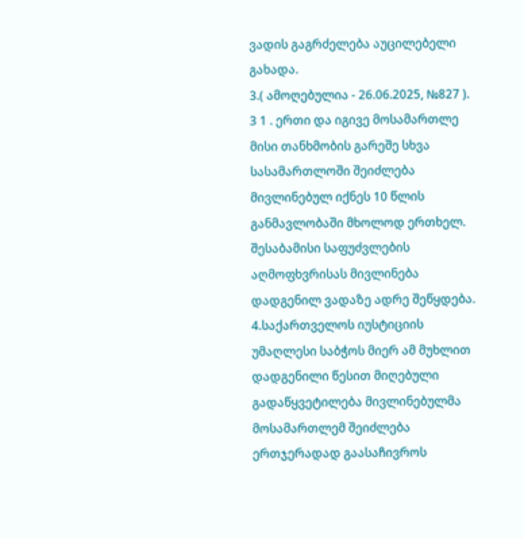ვადის გაგრძელება აუცილებელი გახადა.
3.( ამოღებულია - 26.06.2025, №827 ). 3 1 . ერთი და იგივე მოსამართლე მისი თანხმობის გარეშე სხვა სასამართლოში შეიძლება მივლინებულ იქნეს 10 წლის განმავლობაში მხოლოდ ერთხელ. შესაბამისი საფუძვლების აღმოფხვრისას მივლინება დადგენილ ვადაზე ადრე შეწყდება.
4.საქართველოს იუსტიციის უმაღლესი საბჭოს მიერ ამ მუხლით დადგენილი წესით მიღებული გადაწყვეტილება მივლინებულმა მოსამართლემ შეიძლება ერთჯერადად გაასაჩივროს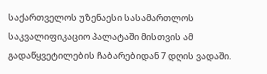საქართველოს უზენაესი სასამართლოს საკვალიფიკაციო პალატაში მისთვის ამ გადაწყვეტილების ჩაბარებიდან 7 დღის ვადაში.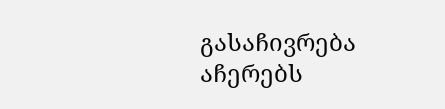გასაჩივრება აჩერებს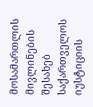მოსამართლის მივლინების შესახებ საქართველოს იუსტიციის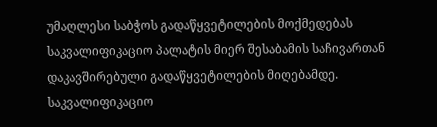უმაღლესი საბჭოს გადაწყვეტილების მოქმედებას საკვალიფიკაციო პალატის მიერ შესაბამის საჩივართან დაკავშირებული გადაწყვეტილების მიღებამდე. საკვალიფიკაციო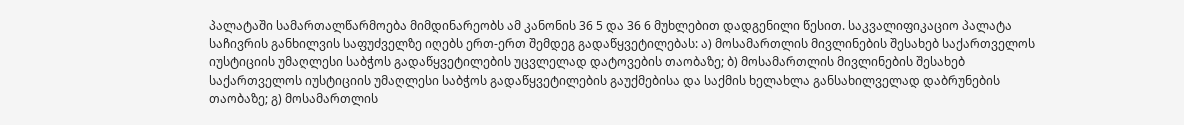პალატაში სამართალწარმოება მიმდინარეობს ამ კანონის 36 5 და 36 6 მუხლებით დადგენილი წესით. საკვალიფიკაციო პალატა საჩივრის განხილვის საფუძველზე იღებს ერთ-ერთ შემდეგ გადაწყვეტილებას: ა) მოსამართლის მივლინების შესახებ საქართველოს იუსტიციის უმაღლესი საბჭოს გადაწყვეტილების უცვლელად დატოვების თაობაზე; ბ) მოსამართლის მივლინების შესახებ საქართველოს იუსტიციის უმაღლესი საბჭოს გადაწყვეტილების გაუქმებისა და საქმის ხელახლა განსახილველად დაბრუნების თაობაზე; გ) მოსამართლის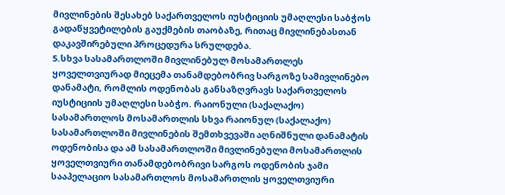მივლინების შესახებ საქართველოს იუსტიციის უმაღლესი საბჭოს გადაწყვეტილების გაუქმების თაობაზე, რითაც მივლინებასთან დაკავშირებული პროცედურა სრულდება.
5.სხვა სასამართლოში მივლინებულ მოსამართლეს ყოველთვიურად მიეცემა თანამდებობრივ სარგოზე სამივლინებო დანამატი, რომლის ოდენობას განსაზღვრავს საქართველოს იუსტიციის უმაღლესი საბჭო. რაიონული (საქალაქო) სასამართლოს მოსამართლის სხვა რაიონულ (საქალაქო) სასამართლოში მივლინების შემთხვევაში აღნიშნული დანამატის ოდენობისა და ამ სასამართლოში მივლინებული მოსამართლის ყოველთვიური თანამდებობრივი სარგოს ოდენობის ჯამი სააპელაციო სასამართლოს მოსამართლის ყოველთვიური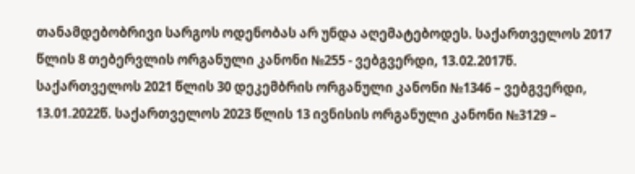თანამდებობრივი სარგოს ოდენობას არ უნდა აღემატებოდეს. საქართველოს 2017 წლის 8 თებერვლის ორგანული კანონი №255 - ვებგვერდი, 13.02.2017წ. საქართველოს 2021 წლის 30 დეკემბრის ორგანული კანონი №1346 – ვებგვერდი, 13.01.2022წ. საქართველოს 2023 წლის 13 ივნისის ორგანული კანონი №3129 –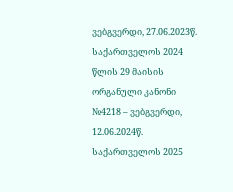ვებგვერდი, 27.06.2023წ. საქართველოს 2024 წლის 29 მაისის ორგანული კანონი №4218 – ვებგვერდი, 12.06.2024წ. საქართველოს 2025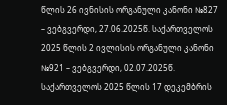წლის 26 ივნისის ორგანული კანონი №827 – ვებგვერდი, 27.06.2025წ. საქართველოს 2025 წლის 2 ივლისის ორგანული კანონი №921 – ვებგვერდი, 02.07.2025წ. საქართველოს 2025 წლის 17 დეკემბრის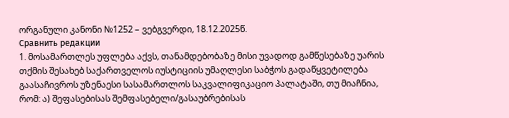ორგანული კანონი №1252 – ვებგვერდი, 18.12.2025წ.
Сравнить редакции
1. მოსამართლეს უფლება აქვს, თანამდებობაზე მისი უვადოდ გამწესებაზე უარის თქმის შესახებ საქართველოს იუსტიციის უმაღლესი საბჭოს გადაწყვეტილება გაასაჩივროს უზენაესი სასამართლოს საკვალიფიკაციო პალატაში, თუ მიაჩნია, რომ: ა) შეფასებისას შემფასებელი/გასაუბრებისას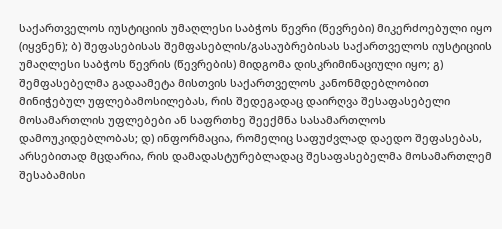საქართველოს იუსტიციის უმაღლესი საბჭოს წევრი (წევრები) მიკერძოებული იყო (იყვნენ); ბ) შეფასებისას შემფასებლის/გასაუბრებისას საქართველოს იუსტიციის უმაღლესი საბჭოს წევრის (წევრების) მიდგომა დისკრიმინაციული იყო; გ) შემფასებელმა გადაამეტა მისთვის საქართველოს კანონმდებლობით მინიჭებულ უფლებამოსილებას, რის შედეგადაც დაირღვა შესაფასებელი მოსამართლის უფლებები ან საფრთხე შეექმნა სასამართლოს დამოუკიდებლობას; დ) ინფორმაცია, რომელიც საფუძვლად დაედო შეფასებას, არსებითად მცდარია, რის დამადასტურებლადაც შესაფასებელმა მოსამართლემ შესაბამისი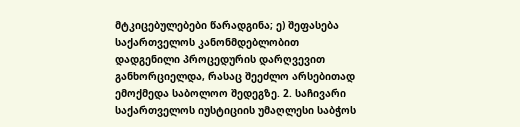მტკიცებულებები წარადგინა; ე) შეფასება საქართველოს კანონმდებლობით დადგენილი პროცედურის დარღვევით განხორციელდა, რასაც შეეძლო არსებითად ემოქმედა საბოლოო შედეგზე. 2. საჩივარი საქართველოს იუსტიციის უმაღლესი საბჭოს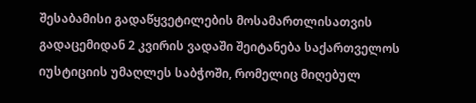შესაბამისი გადაწყვეტილების მოსამართლისათვის გადაცემიდან 2 კვირის ვადაში შეიტანება საქართველოს იუსტიციის უმაღლეს საბჭოში, რომელიც მიღებულ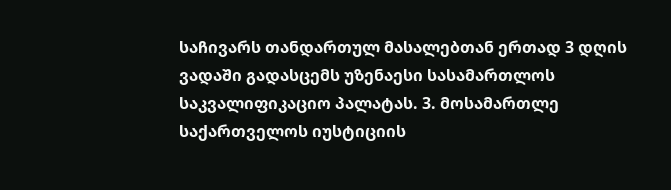საჩივარს თანდართულ მასალებთან ერთად 3 დღის ვადაში გადასცემს უზენაესი სასამართლოს საკვალიფიკაციო პალატას. 3. მოსამართლე საქართველოს იუსტიციის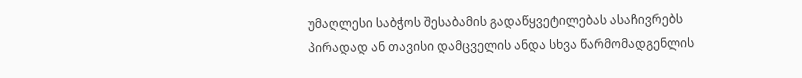უმაღლესი საბჭოს შესაბამის გადაწყვეტილებას ასაჩივრებს პირადად ან თავისი დამცველის ანდა სხვა წარმომადგენლის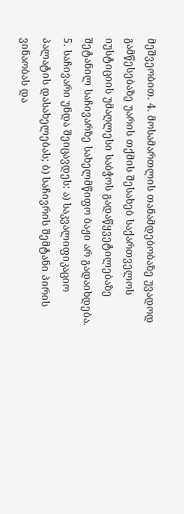მეშვეობით. 4. მოსამართლის თანამდებობაზე უვადოდ გამწესებაზე უარის თქმის შესახებ საქართველოს იუსტიციის უმაღლესი საბჭოს გადაწყვეტილებაზე შეტანილ საჩივარზე სახელმწიფო ბაჟი არ გადაიხდება. 5. საჩივარი უნდა შეიცავდეს: ა) საკვალიფიკაციო პალატის დასახელებას; ბ) საჩივრის შემტანი პირის ვინაობას და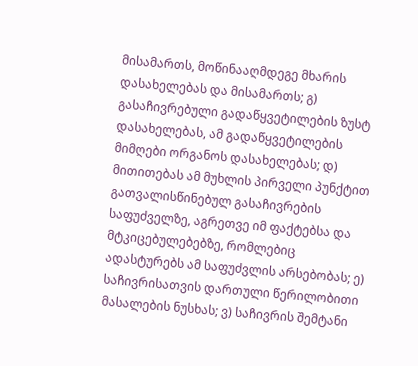მისამართს, მოწინააღმდეგე მხარის დასახელებას და მისამართს; გ) გასაჩივრებული გადაწყვეტილების ზუსტ დასახელებას, ამ გადაწყვეტილების მიმღები ორგანოს დასახელებას; დ) მითითებას ამ მუხლის პირველი პუნქტით გათვალისწინებულ გასაჩივრების საფუძველზე, აგრეთვე იმ ფაქტებსა და მტკიცებულებებზე, რომლებიც ადასტურებს ამ საფუძვლის არსებობას; ე) საჩივრისათვის დართული წერილობითი მასალების ნუსხას; ვ) საჩივრის შემტანი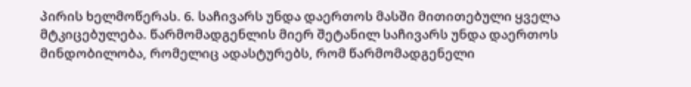პირის ხელმოწერას. 6. საჩივარს უნდა დაერთოს მასში მითითებული ყველა მტკიცებულება. წარმომადგენლის მიერ შეტანილ საჩივარს უნდა დაერთოს მინდობილობა, რომელიც ადასტურებს, რომ წარმომადგენელი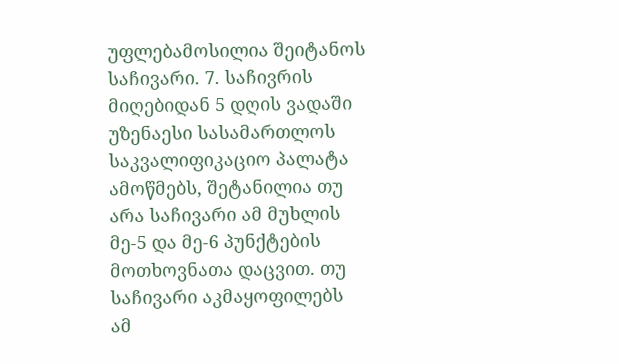უფლებამოსილია შეიტანოს საჩივარი. 7. საჩივრის მიღებიდან 5 დღის ვადაში უზენაესი სასამართლოს საკვალიფიკაციო პალატა ამოწმებს, შეტანილია თუ არა საჩივარი ამ მუხლის მე-5 და მე-6 პუნქტების მოთხოვნათა დაცვით. თუ საჩივარი აკმაყოფილებს ამ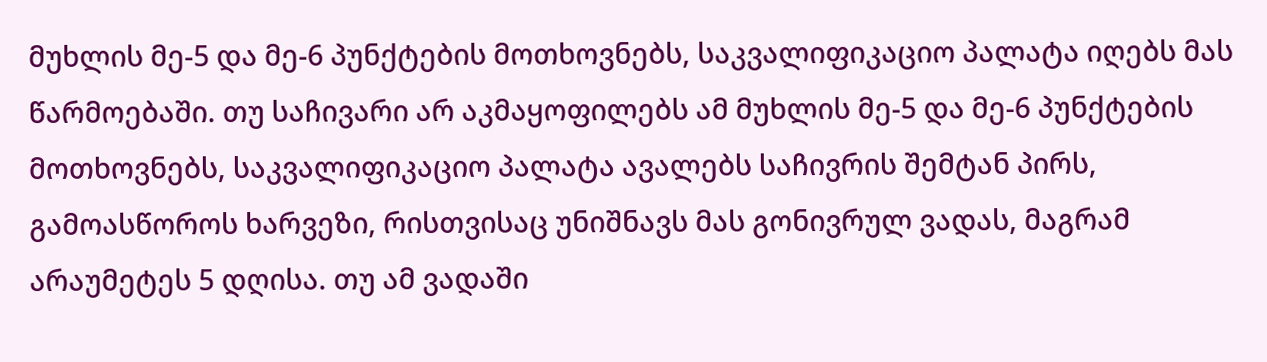მუხლის მე-5 და მე-6 პუნქტების მოთხოვნებს, საკვალიფიკაციო პალატა იღებს მას წარმოებაში. თუ საჩივარი არ აკმაყოფილებს ამ მუხლის მე-5 და მე-6 პუნქტების მოთხოვნებს, საკვალიფიკაციო პალატა ავალებს საჩივრის შემტან პირს, გამოასწოროს ხარვეზი, რისთვისაც უნიშნავს მას გონივრულ ვადას, მაგრამ არაუმეტეს 5 დღისა. თუ ამ ვადაში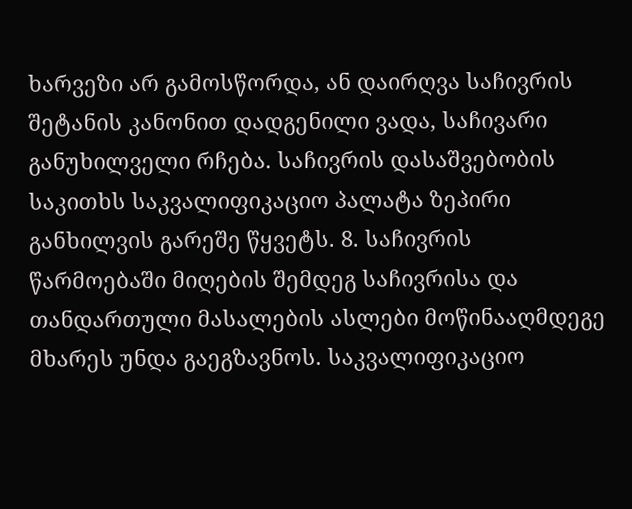ხარვეზი არ გამოსწორდა, ან დაირღვა საჩივრის შეტანის კანონით დადგენილი ვადა, საჩივარი განუხილველი რჩება. საჩივრის დასაშვებობის საკითხს საკვალიფიკაციო პალატა ზეპირი განხილვის გარეშე წყვეტს. 8. საჩივრის წარმოებაში მიღების შემდეგ საჩივრისა და თანდართული მასალების ასლები მოწინააღმდეგე მხარეს უნდა გაეგზავნოს. საკვალიფიკაციო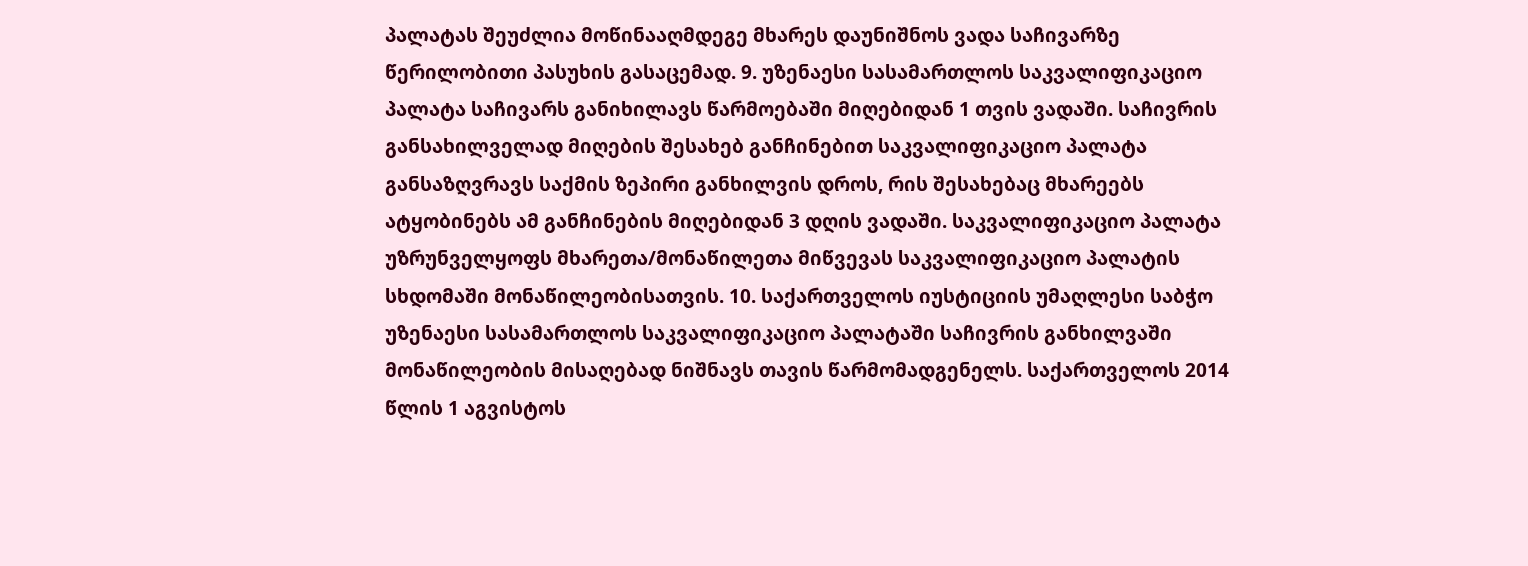პალატას შეუძლია მოწინააღმდეგე მხარეს დაუნიშნოს ვადა საჩივარზე წერილობითი პასუხის გასაცემად. 9. უზენაესი სასამართლოს საკვალიფიკაციო პალატა საჩივარს განიხილავს წარმოებაში მიღებიდან 1 თვის ვადაში. საჩივრის განსახილველად მიღების შესახებ განჩინებით საკვალიფიკაციო პალატა განსაზღვრავს საქმის ზეპირი განხილვის დროს, რის შესახებაც მხარეებს ატყობინებს ამ განჩინების მიღებიდან 3 დღის ვადაში. საკვალიფიკაციო პალატა უზრუნველყოფს მხარეთა/მონაწილეთა მიწვევას საკვალიფიკაციო პალატის სხდომაში მონაწილეობისათვის. 10. საქართველოს იუსტიციის უმაღლესი საბჭო უზენაესი სასამართლოს საკვალიფიკაციო პალატაში საჩივრის განხილვაში მონაწილეობის მისაღებად ნიშნავს თავის წარმომადგენელს. საქართველოს 2014 წლის 1 აგვისტოს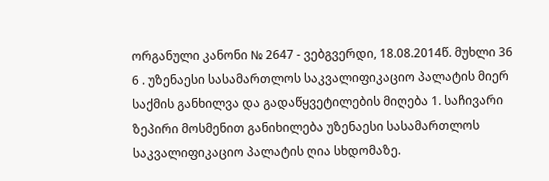ორგანული კანონი № 2647 - ვებგვერდი, 18.08.2014წ. მუხლი 36 6 . უზენაესი სასამართლოს საკვალიფიკაციო პალატის მიერ საქმის განხილვა და გადაწყვეტილების მიღება 1. საჩივარი ზეპირი მოსმენით განიხილება უზენაესი სასამართლოს საკვალიფიკაციო პალატის ღია სხდომაზე.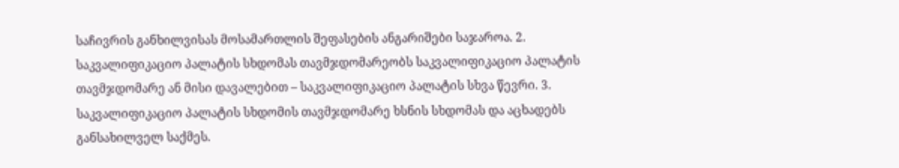საჩივრის განხილვისას მოსამართლის შეფასების ანგარიშები საჯაროა. 2. საკვალიფიკაციო პალატის სხდომას თავმჯდომარეობს საკვალიფიკაციო პალატის თავმჯდომარე ან მისი დავალებით – საკვალიფიკაციო პალატის სხვა წევრი. 3. საკვალიფიკაციო პალატის სხდომის თავმჯდომარე ხსნის სხდომას და აცხადებს განსახილველ საქმეს.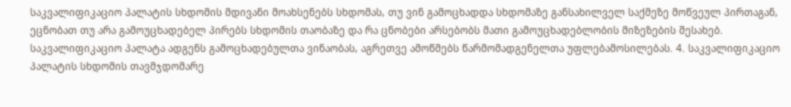საკვალიფიკაციო პალატის სხდომის მდივანი მოახსენებს სხდომას, თუ ვინ გამოცხადდა სხდომაზე განსახილველ საქმეზე მოწვეულ პირთაგან, ეცნობათ თუ არა გამოუცხადებელ პირებს სხდომის თაობაზე და რა ცნობები არსებობს მათი გამოუცხადებლობის მიზეზების შესახებ. საკვალიფიკაციო პალატა ადგენს გამოცხადებულთა ვინაობას, აგრეთვე ამოწმებს წარმომადგენელთა უფლებამოსილებას. 4. საკვალიფიკაციო პალატის სხდომის თავმჯდომარე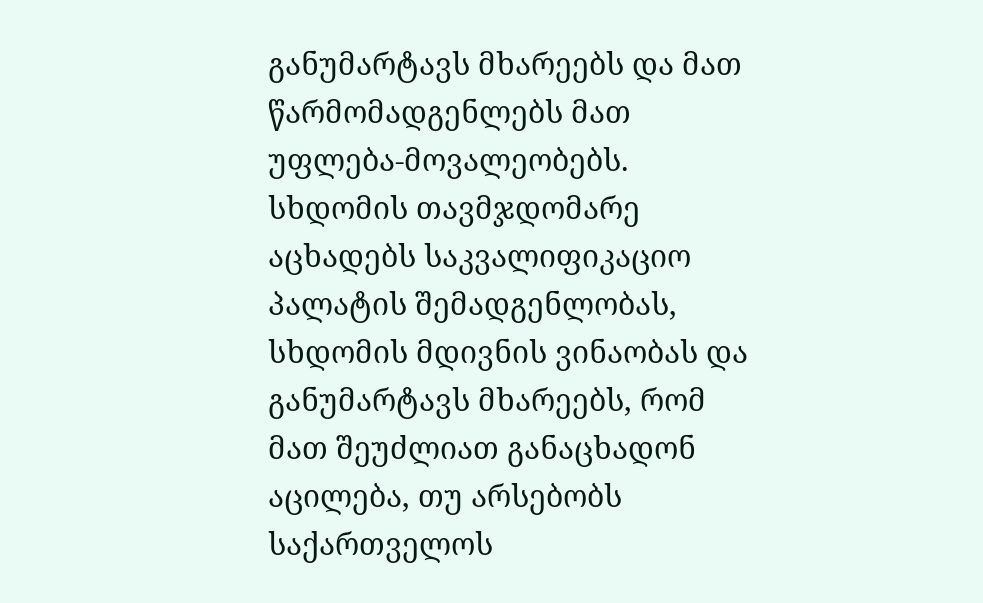განუმარტავს მხარეებს და მათ წარმომადგენლებს მათ უფლება-მოვალეობებს. სხდომის თავმჯდომარე აცხადებს საკვალიფიკაციო პალატის შემადგენლობას, სხდომის მდივნის ვინაობას და განუმარტავს მხარეებს, რომ მათ შეუძლიათ განაცხადონ აცილება, თუ არსებობს საქართველოს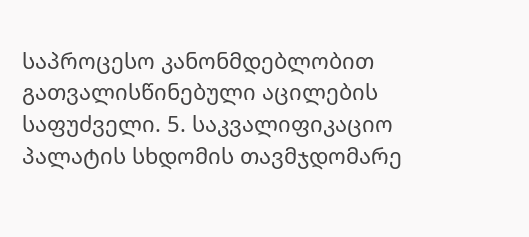საპროცესო კანონმდებლობით გათვალისწინებული აცილების საფუძველი. 5. საკვალიფიკაციო პალატის სხდომის თავმჯდომარე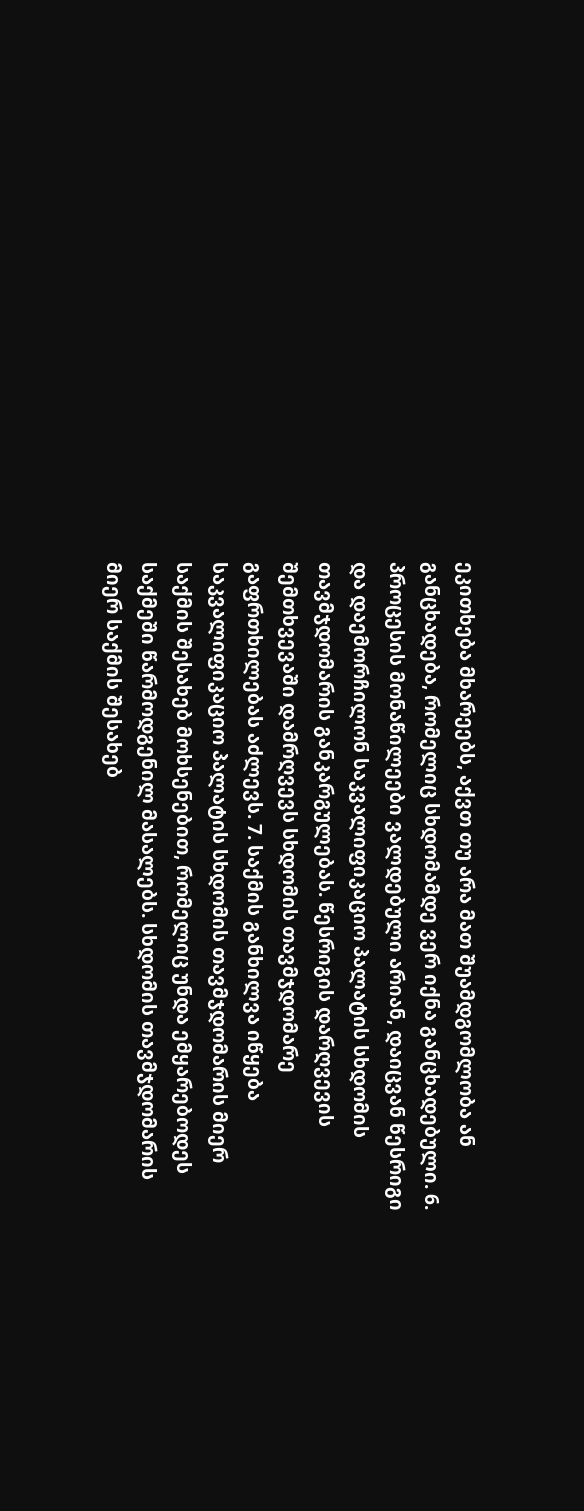ეკითხება მხარეებს, აქვთ თუ არა მათ შუამდგომლობა ან განცხადება, რომელიც სხდომამდე ვერ იქნა განცხადებული. 6. პროცესის მონაწილეები ვალდებული არიან, დაიცვან წესრიგი და დაემორჩილონ საკვალიფიკაციო პალატის სხდომის თავმჯდომარის განკარგულებას. წესრიგის დარღვევის შემთხვევაში დამრღვევს სხდომის თავმჯდომარე გაფრთხილებას აძლევს. 7. საქმის განხილვა იწყება საკვალიფიკაციო პალატის სხდომის თავმჯდომარის მიერ საქმის შესახებ მოხსენებით, რომელიც უნდა ემყარებოდეს საქმეში წარმოდგენილ მასალებს. სხდომის თავმჯდომარის მიერ საქმის შესახებ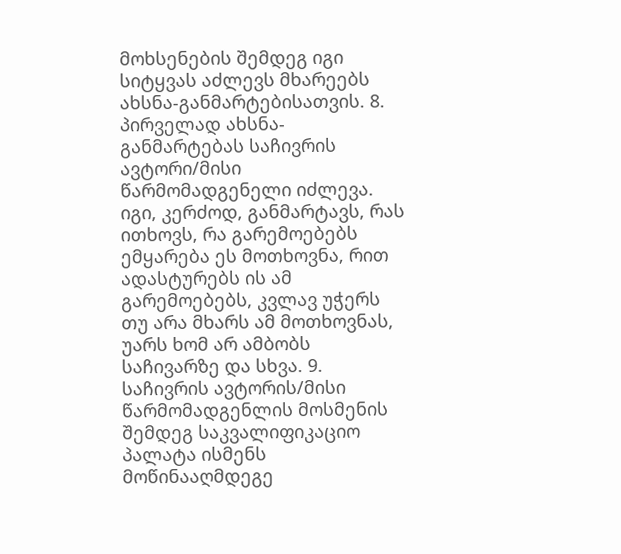მოხსენების შემდეგ იგი სიტყვას აძლევს მხარეებს ახსნა-განმარტებისათვის. 8. პირველად ახსნა-განმარტებას საჩივრის ავტორი/მისი წარმომადგენელი იძლევა. იგი, კერძოდ, განმარტავს, რას ითხოვს, რა გარემოებებს ემყარება ეს მოთხოვნა, რით ადასტურებს ის ამ გარემოებებს, კვლავ უჭერს თუ არა მხარს ამ მოთხოვნას, უარს ხომ არ ამბობს საჩივარზე და სხვა. 9. საჩივრის ავტორის/მისი წარმომადგენლის მოსმენის შემდეგ საკვალიფიკაციო პალატა ისმენს მოწინააღმდეგე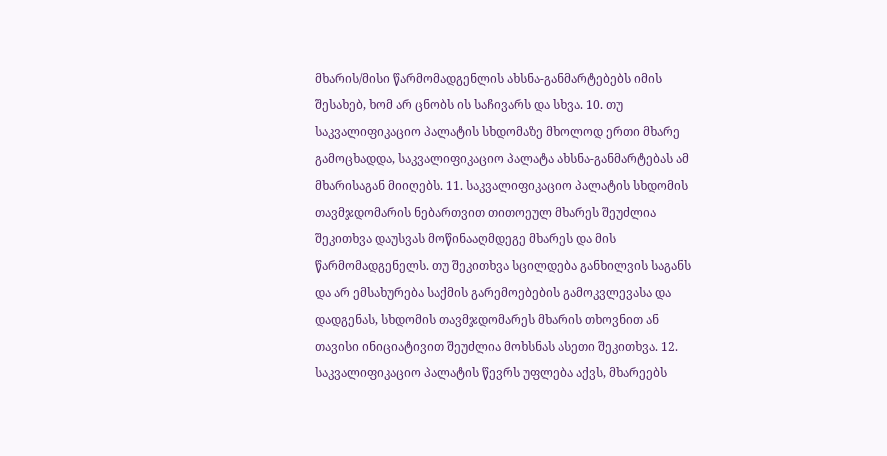მხარის/მისი წარმომადგენლის ახსნა-განმარტებებს იმის შესახებ, ხომ არ ცნობს ის საჩივარს და სხვა. 10. თუ საკვალიფიკაციო პალატის სხდომაზე მხოლოდ ერთი მხარე გამოცხადდა, საკვალიფიკაციო პალატა ახსნა-განმარტებას ამ მხარისაგან მიიღებს. 11. საკვალიფიკაციო პალატის სხდომის თავმჯდომარის ნებართვით თითოეულ მხარეს შეუძლია შეკითხვა დაუსვას მოწინააღმდეგე მხარეს და მის წარმომადგენელს. თუ შეკითხვა სცილდება განხილვის საგანს და არ ემსახურება საქმის გარემოებების გამოკვლევასა და დადგენას, სხდომის თავმჯდომარეს მხარის თხოვნით ან თავისი ინიციატივით შეუძლია მოხსნას ასეთი შეკითხვა. 12. საკვალიფიკაციო პალატის წევრს უფლება აქვს, მხარეებს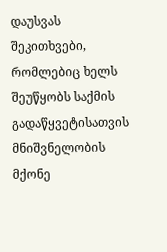დაუსვას შეკითხვები, რომლებიც ხელს შეუწყობს საქმის გადაწყვეტისათვის მნიშვნელობის მქონე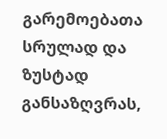გარემოებათა სრულად და ზუსტად განსაზღვრას,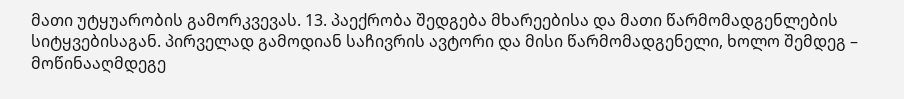მათი უტყუარობის გამორკვევას. 13. პაექრობა შედგება მხარეებისა და მათი წარმომადგენლების სიტყვებისაგან. პირველად გამოდიან საჩივრის ავტორი და მისი წარმომადგენელი, ხოლო შემდეგ – მოწინააღმდეგე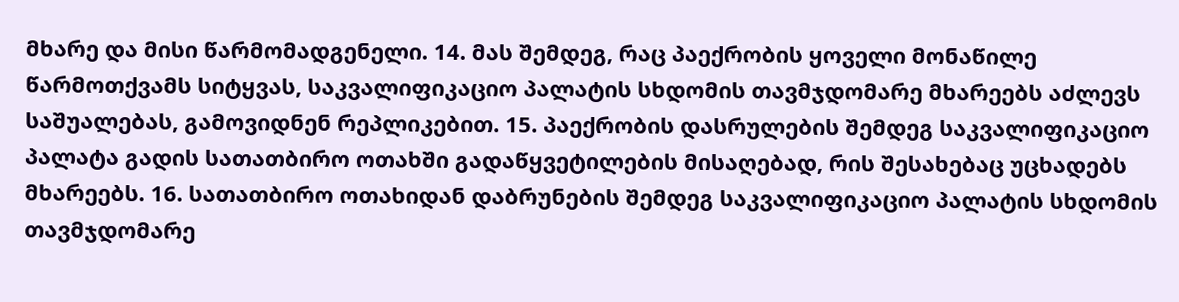მხარე და მისი წარმომადგენელი. 14. მას შემდეგ, რაც პაექრობის ყოველი მონაწილე წარმოთქვამს სიტყვას, საკვალიფიკაციო პალატის სხდომის თავმჯდომარე მხარეებს აძლევს საშუალებას, გამოვიდნენ რეპლიკებით. 15. პაექრობის დასრულების შემდეგ საკვალიფიკაციო პალატა გადის სათათბირო ოთახში გადაწყვეტილების მისაღებად, რის შესახებაც უცხადებს მხარეებს. 16. სათათბირო ოთახიდან დაბრუნების შემდეგ საკვალიფიკაციო პალატის სხდომის თავმჯდომარე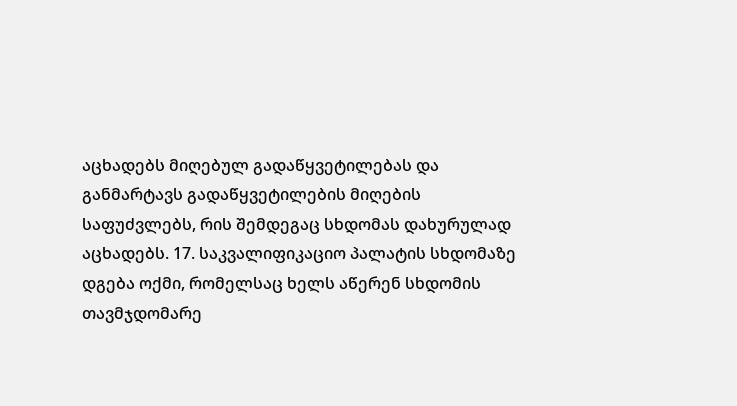აცხადებს მიღებულ გადაწყვეტილებას და განმარტავს გადაწყვეტილების მიღების საფუძვლებს, რის შემდეგაც სხდომას დახურულად აცხადებს. 17. საკვალიფიკაციო პალატის სხდომაზე დგება ოქმი, რომელსაც ხელს აწერენ სხდომის თავმჯდომარე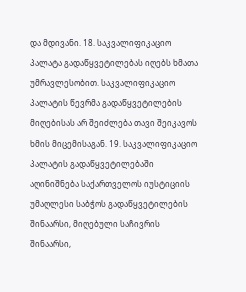და მდივანი. 18. საკვალიფიკაციო პალატა გადაწყვეტილებას იღებს ხმათა უმრავლესობით. საკვალიფიკაციო პალატის წევრმა გადაწყვეტილების მიღებისას არ შეიძლება თავი შეიკავოს ხმის მიცემისაგან. 19. საკვალიფიკაციო პალატის გადაწყვეტილებაში აღინიშნება საქართველოს იუსტიციის უმაღლესი საბჭოს გადაწყვეტილების შინაარსი, მიღებული საჩივრის შინაარსი,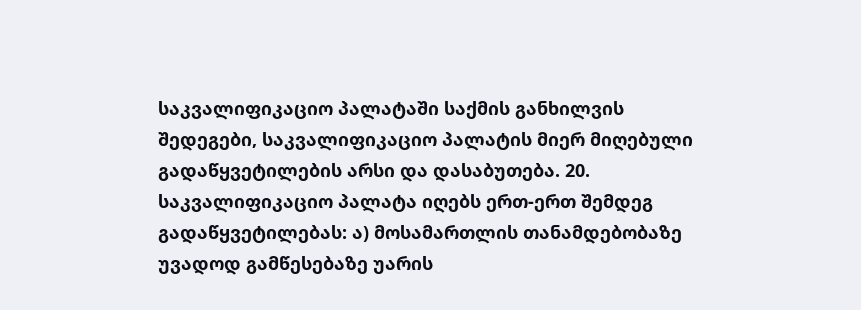საკვალიფიკაციო პალატაში საქმის განხილვის შედეგები, საკვალიფიკაციო პალატის მიერ მიღებული გადაწყვეტილების არსი და დასაბუთება. 20. საკვალიფიკაციო პალატა იღებს ერთ-ერთ შემდეგ გადაწყვეტილებას: ა) მოსამართლის თანამდებობაზე უვადოდ გამწესებაზე უარის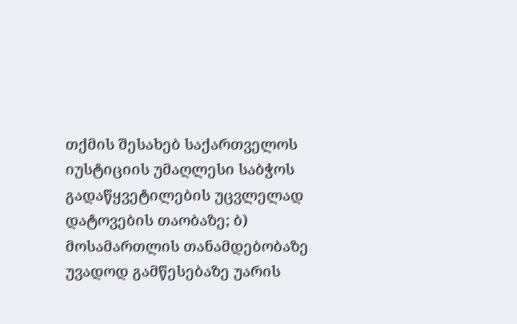თქმის შესახებ საქართველოს იუსტიციის უმაღლესი საბჭოს გადაწყვეტილების უცვლელად დატოვების თაობაზე; ბ) მოსამართლის თანამდებობაზე უვადოდ გამწესებაზე უარის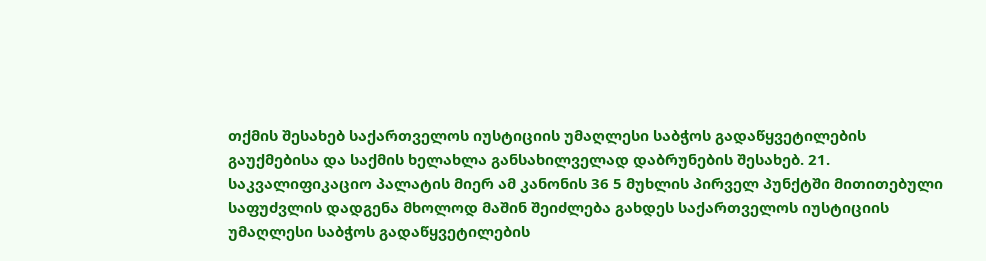თქმის შესახებ საქართველოს იუსტიციის უმაღლესი საბჭოს გადაწყვეტილების გაუქმებისა და საქმის ხელახლა განსახილველად დაბრუნების შესახებ. 21. საკვალიფიკაციო პალატის მიერ ამ კანონის 36 5 მუხლის პირველ პუნქტში მითითებული საფუძვლის დადგენა მხოლოდ მაშინ შეიძლება გახდეს საქართველოს იუსტიციის უმაღლესი საბჭოს გადაწყვეტილების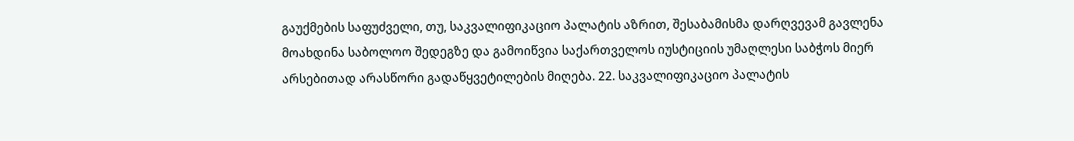გაუქმების საფუძველი, თუ, საკვალიფიკაციო პალატის აზრით, შესაბამისმა დარღვევამ გავლენა მოახდინა საბოლოო შედეგზე და გამოიწვია საქართველოს იუსტიციის უმაღლესი საბჭოს მიერ არსებითად არასწორი გადაწყვეტილების მიღება. 22. საკვალიფიკაციო პალატის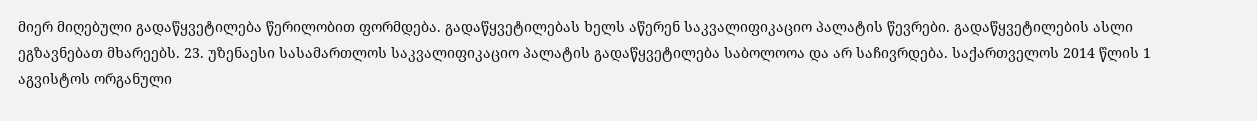მიერ მიღებული გადაწყვეტილება წერილობით ფორმდება. გადაწყვეტილებას ხელს აწერენ საკვალიფიკაციო პალატის წევრები. გადაწყვეტილების ასლი ეგზავნებათ მხარეებს. 23. უზენაესი სასამართლოს საკვალიფიკაციო პალატის გადაწყვეტილება საბოლოოა და არ საჩივრდება. საქართველოს 2014 წლის 1 აგვისტოს ორგანული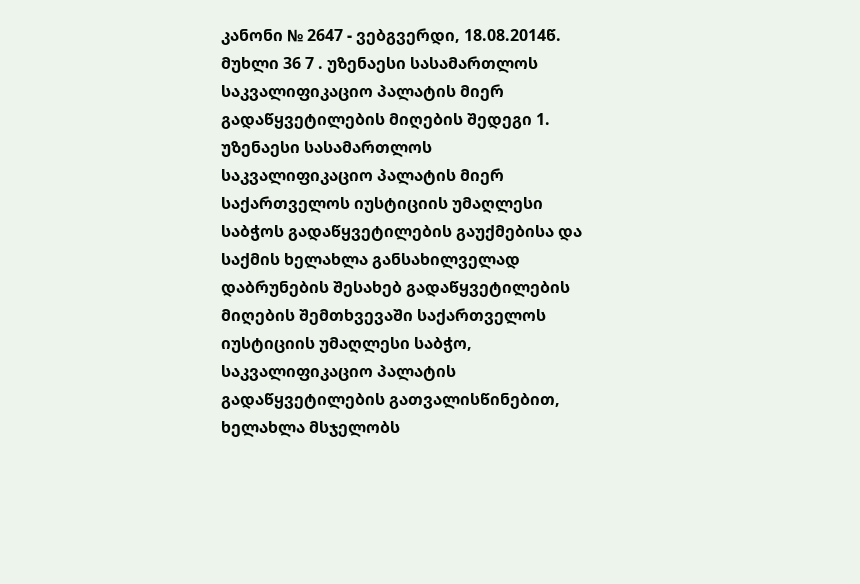კანონი № 2647 - ვებგვერდი, 18.08.2014წ. მუხლი 36 7 . უზენაესი სასამართლოს საკვალიფიკაციო პალატის მიერ გადაწყვეტილების მიღების შედეგი 1. უზენაესი სასამართლოს საკვალიფიკაციო პალატის მიერ საქართველოს იუსტიციის უმაღლესი საბჭოს გადაწყვეტილების გაუქმებისა და საქმის ხელახლა განსახილველად დაბრუნების შესახებ გადაწყვეტილების მიღების შემთხვევაში საქართველოს იუსტიციის უმაღლესი საბჭო, საკვალიფიკაციო პალატის გადაწყვეტილების გათვალისწინებით, ხელახლა მსჯელობს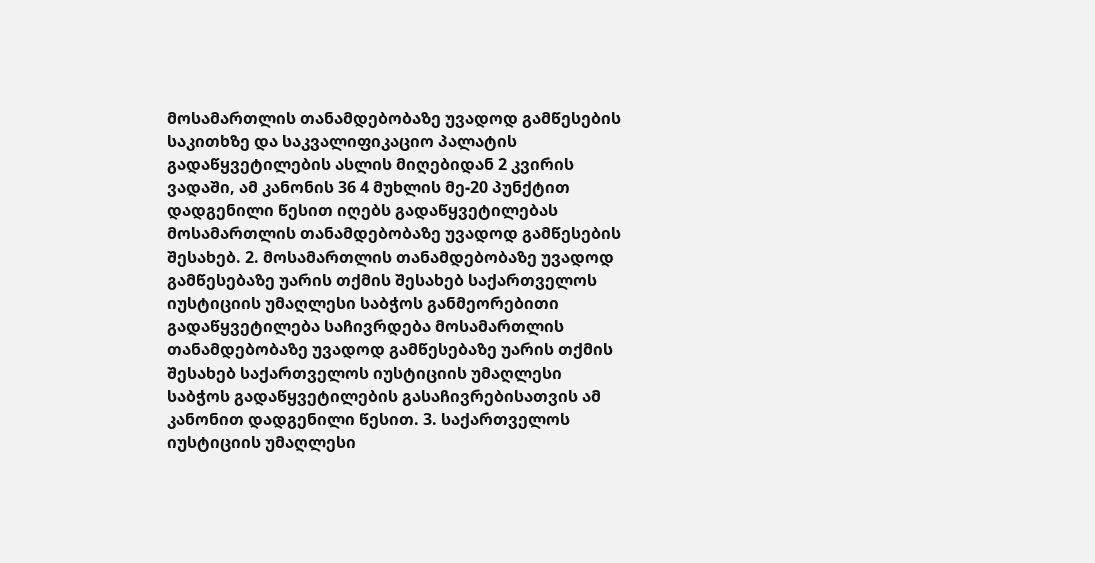მოსამართლის თანამდებობაზე უვადოდ გამწესების საკითხზე და საკვალიფიკაციო პალატის გადაწყვეტილების ასლის მიღებიდან 2 კვირის ვადაში, ამ კანონის 36 4 მუხლის მე-20 პუნქტით დადგენილი წესით იღებს გადაწყვეტილებას მოსამართლის თანამდებობაზე უვადოდ გამწესების შესახებ. 2. მოსამართლის თანამდებობაზე უვადოდ გამწესებაზე უარის თქმის შესახებ საქართველოს იუსტიციის უმაღლესი საბჭოს განმეორებითი გადაწყვეტილება საჩივრდება მოსამართლის თანამდებობაზე უვადოდ გამწესებაზე უარის თქმის შესახებ საქართველოს იუსტიციის უმაღლესი საბჭოს გადაწყვეტილების გასაჩივრებისათვის ამ კანონით დადგენილი წესით. 3. საქართველოს იუსტიციის უმაღლესი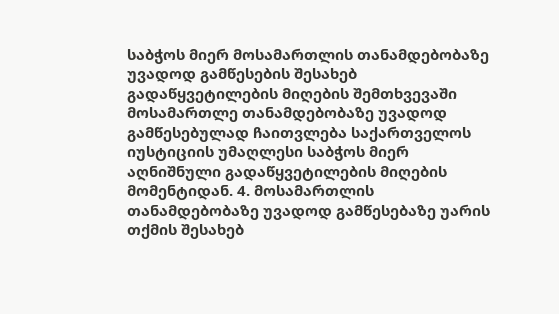საბჭოს მიერ მოსამართლის თანამდებობაზე უვადოდ გამწესების შესახებ გადაწყვეტილების მიღების შემთხვევაში მოსამართლე თანამდებობაზე უვადოდ გამწესებულად ჩაითვლება საქართველოს იუსტიციის უმაღლესი საბჭოს მიერ აღნიშნული გადაწყვეტილების მიღების მომენტიდან. 4. მოსამართლის თანამდებობაზე უვადოდ გამწესებაზე უარის თქმის შესახებ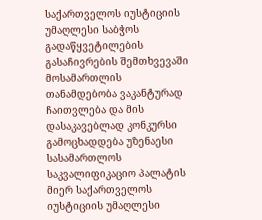საქართველოს იუსტიციის უმაღლესი საბჭოს გადაწყვეტილების გასაჩივრების შემთხვევაში მოსამართლის თანამდებობა ვაკანტურად ჩაითვლება და მის დასაკავებლად კონკურსი გამოცხადდება უზენაესი სასამართლოს საკვალიფიკაციო პალატის მიერ საქართველოს იუსტიციის უმაღლესი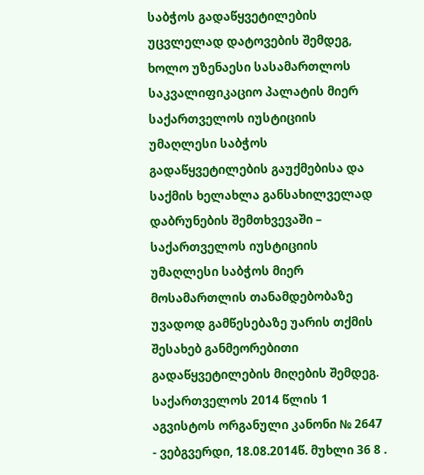საბჭოს გადაწყვეტილების უცვლელად დატოვების შემდეგ, ხოლო უზენაესი სასამართლოს საკვალიფიკაციო პალატის მიერ საქართველოს იუსტიციის უმაღლესი საბჭოს გადაწყვეტილების გაუქმებისა და საქმის ხელახლა განსახილველად დაბრუნების შემთხვევაში – საქართველოს იუსტიციის უმაღლესი საბჭოს მიერ მოსამართლის თანამდებობაზე უვადოდ გამწესებაზე უარის თქმის შესახებ განმეორებითი გადაწყვეტილების მიღების შემდეგ. საქართველოს 2014 წლის 1 აგვისტოს ორგანული კანონი № 2647 - ვებგვერდი, 18.08.2014წ. მუხლი 36 8 .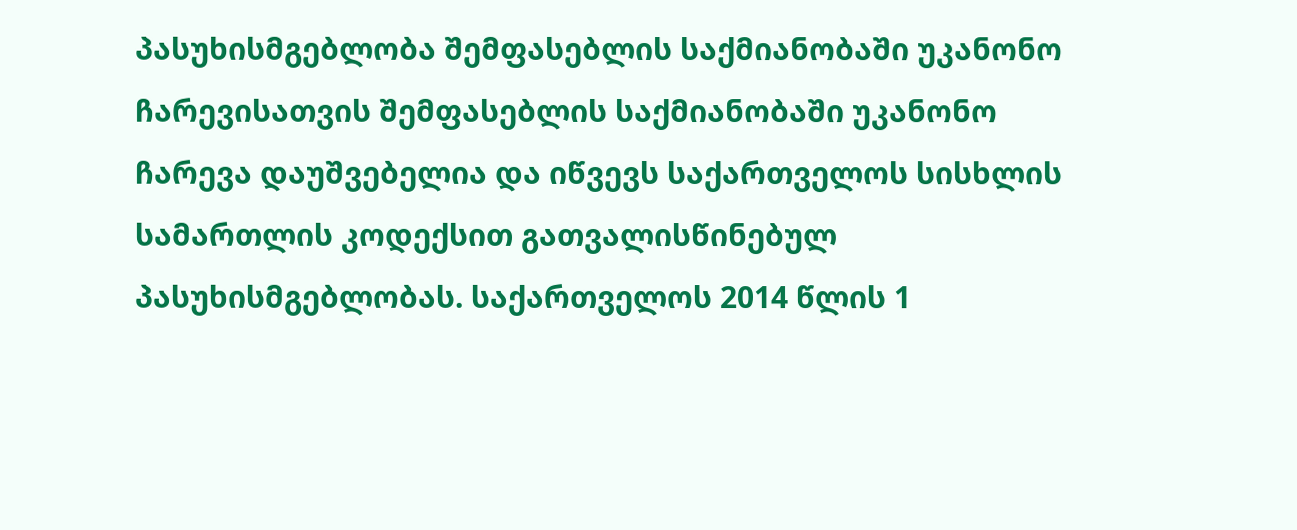პასუხისმგებლობა შემფასებლის საქმიანობაში უკანონო ჩარევისათვის შემფასებლის საქმიანობაში უკანონო ჩარევა დაუშვებელია და იწვევს საქართველოს სისხლის სამართლის კოდექსით გათვალისწინებულ პასუხისმგებლობას. საქართველოს 2014 წლის 1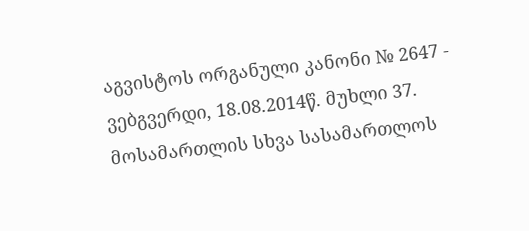აგვისტოს ორგანული კანონი № 2647 - ვებგვერდი, 18.08.2014წ. მუხლი 37. მოსამართლის სხვა სასამართლოს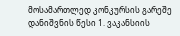მოსამართლედ კონკურსის გარეშე დანიშვნის წესი 1. ვაკანსიის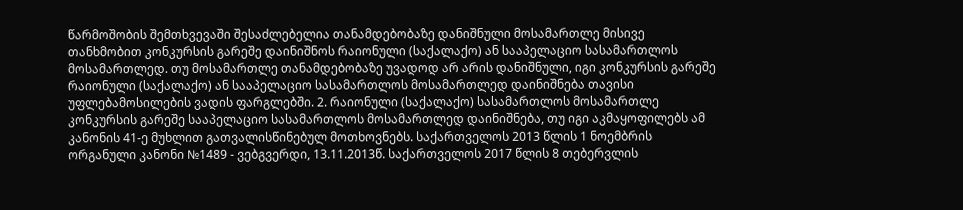წარმოშობის შემთხვევაში შესაძლებელია თანამდებობაზე დანიშნული მოსამართლე მისივე თანხმობით კონკურსის გარეშე დაინიშნოს რაიონული (საქალაქო) ან სააპელაციო სასამართლოს მოსამართლედ. თუ მოსამართლე თანამდებობაზე უვადოდ არ არის დანიშნული, იგი კონკურსის გარეშე რაიონული (საქალაქო) ან სააპელაციო სასამართლოს მოსამართლედ დაინიშნება თავისი უფლებამოსილების ვადის ფარგლებში. 2. რაიონული (საქალაქო) სასამართლოს მოსამართლე კონკურსის გარეშე სააპელაციო სასამართლოს მოსამართლედ დაინიშნება, თუ იგი აკმაყოფილებს ამ კანონის 41-ე მუხლით გათვალისწინებულ მოთხოვნებს. საქართველოს 2013 წლის 1 ნოემბრის ორგანული კანონი №1489 - ვებგვერდი, 13.11.2013წ. საქართველოს 2017 წლის 8 თებერვლის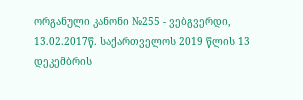ორგანული კანონი №255 - ვებგვერდი, 13.02.2017წ. საქართველოს 2019 წლის 13 დეკემბრის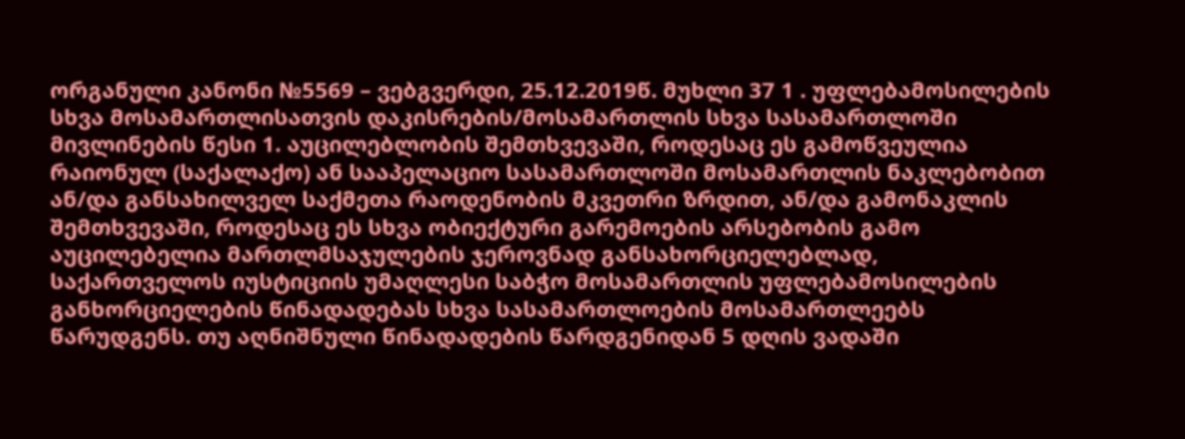ორგანული კანონი №5569 – ვებგვერდი, 25.12.2019წ. მუხლი 37 1 . უფლებამოსილების სხვა მოსამართლისათვის დაკისრების/მოსამართლის სხვა სასამართლოში მივლინების წესი 1. აუცილებლობის შემთხვევაში, როდესაც ეს გამოწვეულია რაიონულ (საქალაქო) ან სააპელაციო სასამართლოში მოსამართლის ნაკლებობით ან/და განსახილველ საქმეთა რაოდენობის მკვეთრი ზრდით, ან/და გამონაკლის შემთხვევაში, როდესაც ეს სხვა ობიექტური გარემოების არსებობის გამო აუცილებელია მართლმსაჯულების ჯეროვნად განსახორციელებლად, საქართველოს იუსტიციის უმაღლესი საბჭო მოსამართლის უფლებამოსილების განხორციელების წინადადებას სხვა სასამართლოების მოსამართლეებს წარუდგენს. თუ აღნიშნული წინადადების წარდგენიდან 5 დღის ვადაში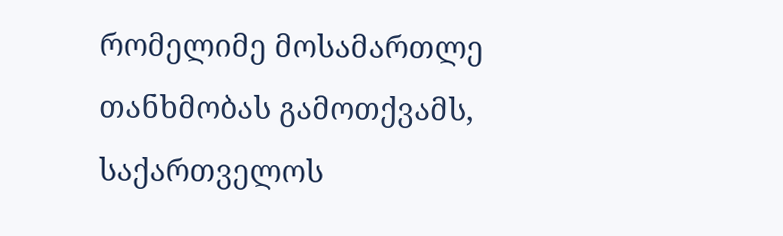რომელიმე მოსამართლე თანხმობას გამოთქვამს, საქართველოს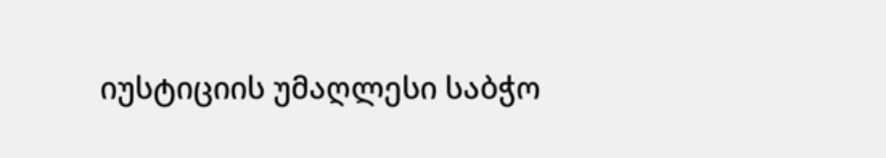იუსტიციის უმაღლესი საბჭო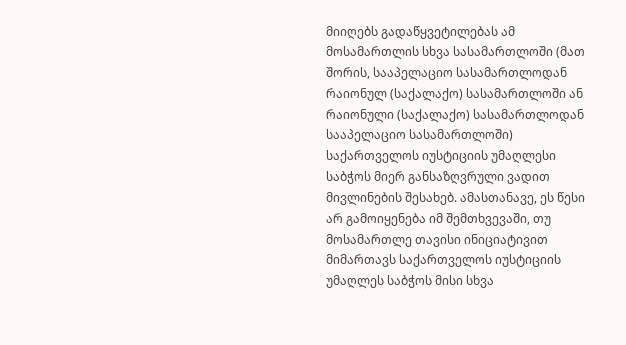მიიღებს გადაწყვეტილებას ამ მოსამართლის სხვა სასამართლოში (მათ შორის, სააპელაციო სასამართლოდან რაიონულ (საქალაქო) სასამართლოში ან რაიონული (საქალაქო) სასამართლოდან სააპელაციო სასამართლოში) საქართველოს იუსტიციის უმაღლესი საბჭოს მიერ განსაზღვრული ვადით მივლინების შესახებ. ამასთანავე, ეს წესი არ გამოიყენება იმ შემთხვევაში, თუ მოსამართლე თავისი ინიციატივით მიმართავს საქართველოს იუსტიციის უმაღლეს საბჭოს მისი სხვა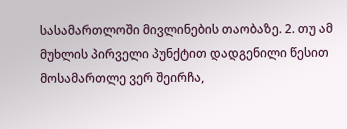სასამართლოში მივლინების თაობაზე. 2. თუ ამ მუხლის პირველი პუნქტით დადგენილი წესით მოსამართლე ვერ შეირჩა,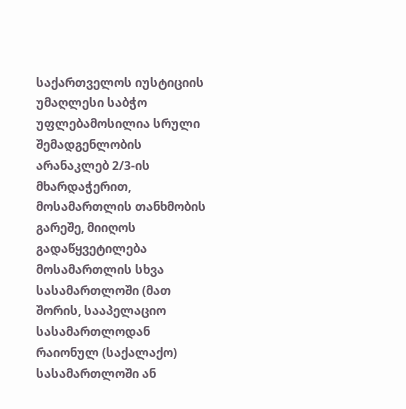საქართველოს იუსტიციის უმაღლესი საბჭო უფლებამოსილია სრული შემადგენლობის არანაკლებ 2/3-ის მხარდაჭერით, მოსამართლის თანხმობის გარეშე, მიიღოს გადაწყვეტილება მოსამართლის სხვა სასამართლოში (მათ შორის, სააპელაციო სასამართლოდან რაიონულ (საქალაქო) სასამართლოში ან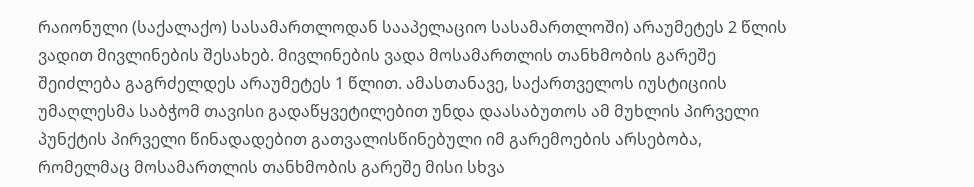რაიონული (საქალაქო) სასამართლოდან სააპელაციო სასამართლოში) არაუმეტეს 2 წლის ვადით მივლინების შესახებ. მივლინების ვადა მოსამართლის თანხმობის გარეშე შეიძლება გაგრძელდეს არაუმეტეს 1 წლით. ამასთანავე, საქართველოს იუსტიციის უმაღლესმა საბჭომ თავისი გადაწყვეტილებით უნდა დაასაბუთოს ამ მუხლის პირველი პუნქტის პირველი წინადადებით გათვალისწინებული იმ გარემოების არსებობა, რომელმაც მოსამართლის თანხმობის გარეშე მისი სხვა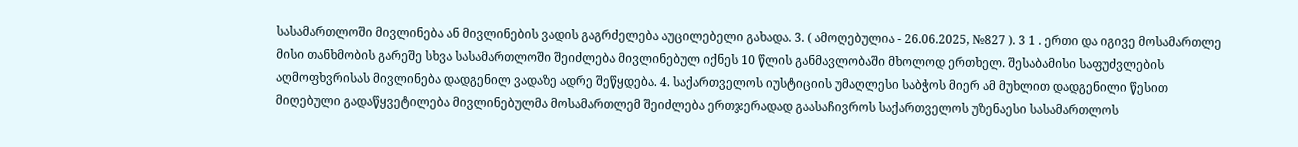სასამართლოში მივლინება ან მივლინების ვადის გაგრძელება აუცილებელი გახადა. 3. ( ამოღებულია - 26.06.2025, №827 ). 3 1 . ერთი და იგივე მოსამართლე მისი თანხმობის გარეშე სხვა სასამართლოში შეიძლება მივლინებულ იქნეს 10 წლის განმავლობაში მხოლოდ ერთხელ. შესაბამისი საფუძვლების აღმოფხვრისას მივლინება დადგენილ ვადაზე ადრე შეწყდება. 4. საქართველოს იუსტიციის უმაღლესი საბჭოს მიერ ამ მუხლით დადგენილი წესით მიღებული გადაწყვეტილება მივლინებულმა მოსამართლემ შეიძლება ერთჯერადად გაასაჩივროს საქართველოს უზენაესი სასამართლოს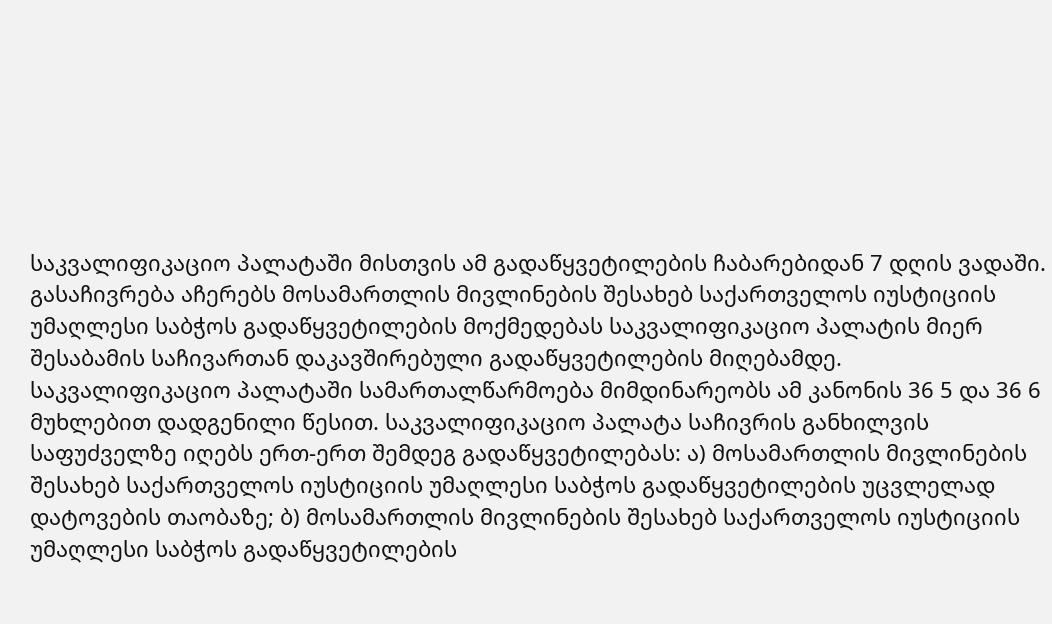საკვალიფიკაციო პალატაში მისთვის ამ გადაწყვეტილების ჩაბარებიდან 7 დღის ვადაში. გასაჩივრება აჩერებს მოსამართლის მივლინების შესახებ საქართველოს იუსტიციის უმაღლესი საბჭოს გადაწყვეტილების მოქმედებას საკვალიფიკაციო პალატის მიერ შესაბამის საჩივართან დაკავშირებული გადაწყვეტილების მიღებამდე. საკვალიფიკაციო პალატაში სამართალწარმოება მიმდინარეობს ამ კანონის 36 5 და 36 6 მუხლებით დადგენილი წესით. საკვალიფიკაციო პალატა საჩივრის განხილვის საფუძველზე იღებს ერთ-ერთ შემდეგ გადაწყვეტილებას: ა) მოსამართლის მივლინების შესახებ საქართველოს იუსტიციის უმაღლესი საბჭოს გადაწყვეტილების უცვლელად დატოვების თაობაზე; ბ) მოსამართლის მივლინების შესახებ საქართველოს იუსტიციის უმაღლესი საბჭოს გადაწყვეტილების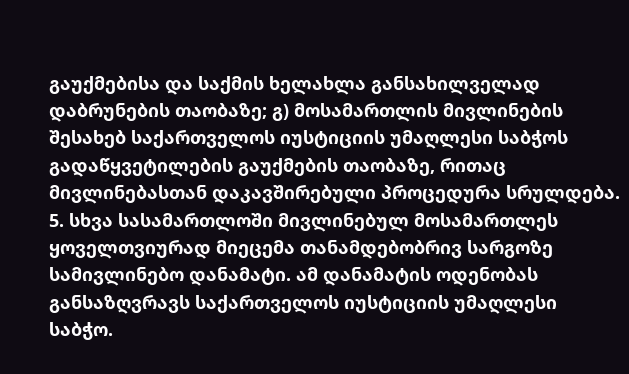გაუქმებისა და საქმის ხელახლა განსახილველად დაბრუნების თაობაზე; გ) მოსამართლის მივლინების შესახებ საქართველოს იუსტიციის უმაღლესი საბჭოს გადაწყვეტილების გაუქმების თაობაზე, რითაც მივლინებასთან დაკავშირებული პროცედურა სრულდება. 5. სხვა სასამართლოში მივლინებულ მოსამართლეს ყოველთვიურად მიეცემა თანამდებობრივ სარგოზე სამივლინებო დანამატი. ამ დანამატის ოდენობას განსაზღვრავს საქართველოს იუსტიციის უმაღლესი საბჭო.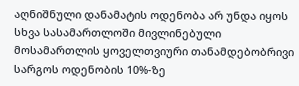აღნიშნული დანამატის ოდენობა არ უნდა იყოს სხვა სასამართლოში მივლინებული მოსამართლის ყოველთვიური თანამდებობრივი სარგოს ოდენობის 10%-ზე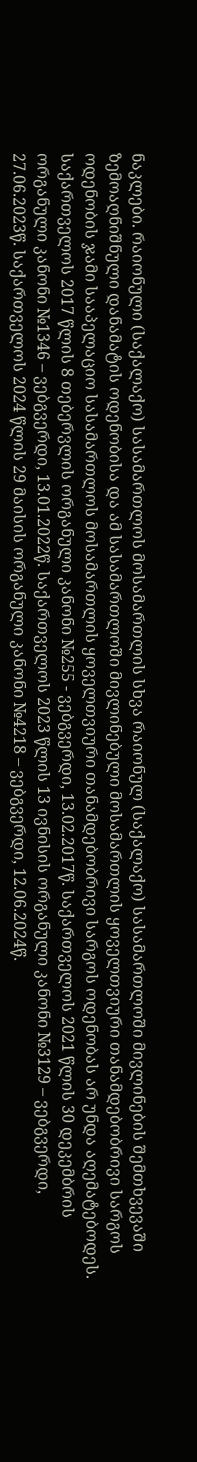ნაკლები. რაიონული (საქალაქო) სასამართლოს მოსამართლის სხვა რაიონულ (საქალაქო) სასამართლოში მივლინების შემთხვევაში ზემოაღნიშნული დანამატის ოდენობისა და ამ სასამართლოში მივლინებული მოსამართლის ყოველთვიური თანამდებობრივი სარგოს ოდენობის ჯამი სააპელაციო სასამართლოს მოსამართლის ყოველთვიური თანამდებობრივი სარგოს ოდენობას არ უნდა აღემატებოდეს. საქართველოს 2017 წლის 8 თებერვლის ორგანული კანონი №255 - ვებგვერდი, 13.02.2017წ. საქართველოს 2021 წლის 30 დეკემბრის ორგანული კანონი №1346 – ვებგვერდი, 13.01.2022წ. საქართველოს 2023 წლის 13 ივნისის ორგანული კანონი №3129 – ვებგვერდი, 27.06.2023წ. საქართველოს 2024 წლის 29 მაისის ორგანული კანონი №4218 – ვებგვერდი, 12.06.2024წ.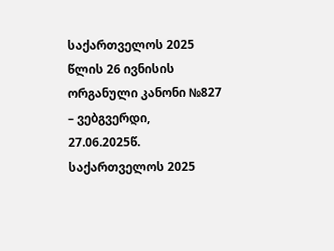საქართველოს 2025 წლის 26 ივნისის ორგანული კანონი №827 – ვებგვერდი, 27.06.2025წ. საქართველოს 2025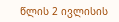წლის 2 ივლისის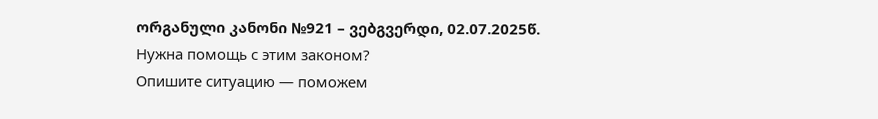ორგანული კანონი №921 – ვებგვერდი, 02.07.2025წ.
Нужна помощь с этим законом?
Опишите ситуацию — поможем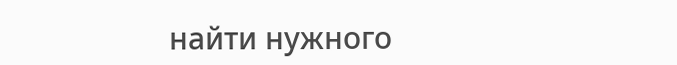найти нужного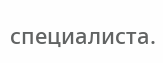специалиста.